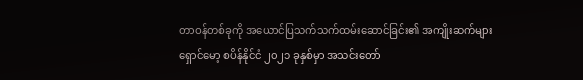တာဝန်တစ်ခုကို အယောင်ပြသက်သက်ထမ်းဆောင်ခြင်း၏ အကျိုးဆက်များ
ရှောင်မော့ စပိန်နိုင်ငံ ၂၀၂၁ ခုနှစ်မှာ အသင်းတော်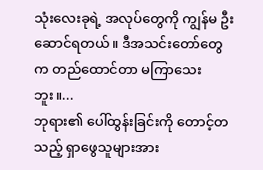သုံးလေးခုရဲ့ အလုပ်တွေကို ကျွန်မ ဦးဆောင်ရတယ်။ ဒီအသင်းတော်တွေက တည်ထောင်တာ မကြာသေးဘူး။...
ဘုရား၏ ပေါ်ထွန်းခြင်းကို တောင့်တသည့် ရှာဖွေသူများအား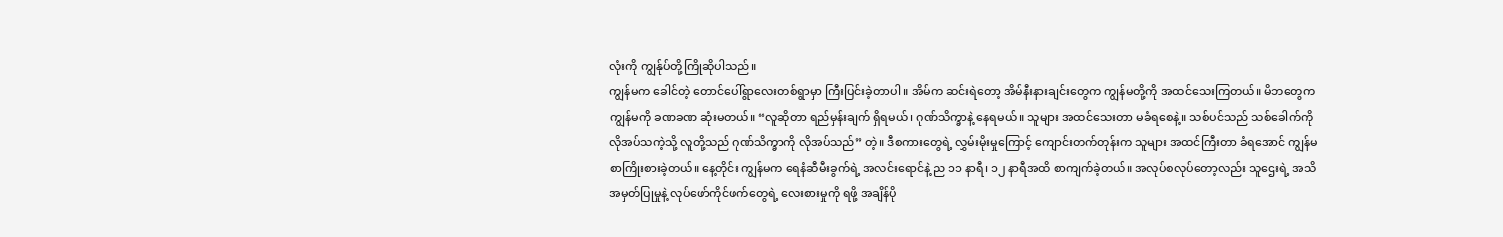လုံးကို ကျွန်ုပ်တို့ကြိုဆိုပါသည်။
ကျွန်မက ခေါင်တဲ့ တောင်ပေါ်ရွာလေးတစ်ရွာမှာ ကြီးပြင်းခဲ့တာပါ။ အိမ်က ဆင်းရဲတော့ အိမ်နီးနားချင်းတွေက ကျွန်မတို့ကို အထင်သေးကြတယ်။ မိဘတွေက ကျွန်မကို ခဏခဏ ဆုံးမတယ်။ “လူဆိုတာ ရည်မှန်းချက် ရှိရမယ်၊ ဂုဏ်သိက္ခာနဲ့ နေရမယ်။ သူများ အထင်သေးတာ မခံရစေနဲ့။ သစ်ပင်သည် သစ်ခေါက်ကို လိုအပ်သကဲ့သို့ လူတို့သည် ဂုဏ်သိက္ခာကို လိုအပ်သည်” တဲ့။ ဒီစကားတွေရဲ့ လွှမ်းမိုးမှုကြောင့် ကျောင်းတက်တုန်းက သူများ အထင်ကြီးတာ ခံရအောင် ကျွန်မ စာကြိုးစားခဲ့တယ်။ နေ့တိုင်း ကျွန်မက ရေနံဆီမီးခွက်ရဲ့ အလင်းရောင်နဲ့ ည ၁၁ နာရီ၊ ၁၂ နာရီအထိ စာကျက်ခဲ့တယ်။ အလုပ်စလုပ်တော့လည်း သူဌေးရဲ့ အသိအမှတ်ပြုမှုနဲ့ လုပ်ဖော်ကိုင်ဖက်တွေရဲ့ လေးစားမှုကို ရဖို့ အချိန်ပို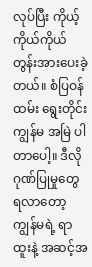လုပ်ပြီး ကိုယ့်ကိုယ်ကိုယ် တွန်းအားပေးခဲ့တယ်။ စံပြဝန်ထမ်း ရွေးတိုင်း ကျွန်မ အမြဲ ပါတာပေါ့။ ဒီလို ဂုဏ်ပြုမှုတွေ ရလာတော့ ကျွန်မရဲ့ ရာထူးနဲ့ အဆင့်အ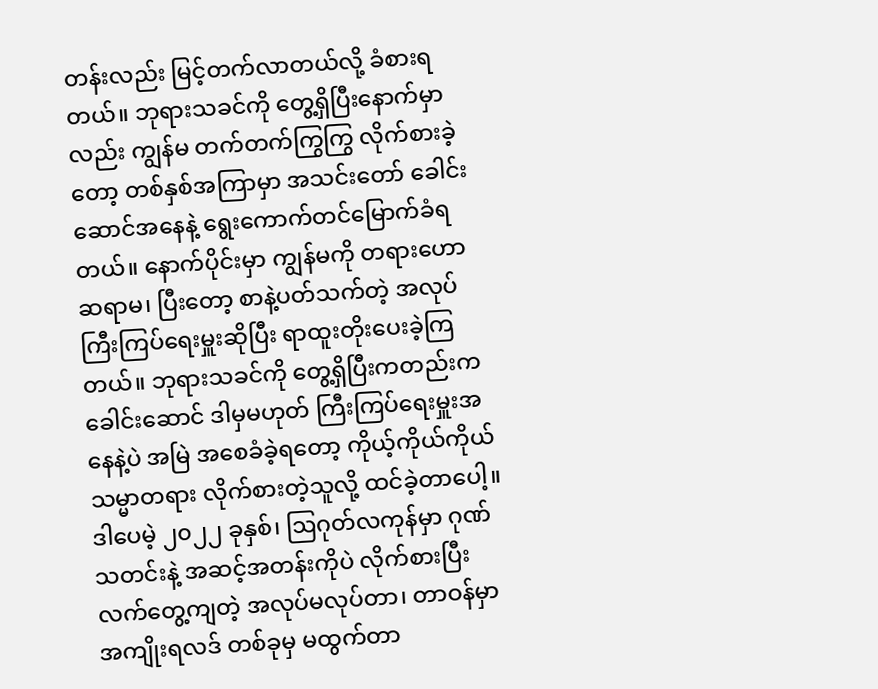တန်းလည်း မြင့်တက်လာတယ်လို့ ခံစားရတယ်။ ဘုရားသခင်ကို တွေ့ရှိပြီးနောက်မှာလည်း ကျွန်မ တက်တက်ကြွကြွ လိုက်စားခဲ့တော့ တစ်နှစ်အကြာမှာ အသင်းတော် ခေါင်းဆောင်အနေနဲ့ ရွေးကောက်တင်မြောက်ခံရတယ်။ နောက်ပိုင်းမှာ ကျွန်မကို တရားဟောဆရာမ၊ ပြီးတော့ စာနဲ့ပတ်သက်တဲ့ အလုပ် ကြီးကြပ်ရေးမှူးဆိုပြီး ရာထူးတိုးပေးခဲ့ကြတယ်။ ဘုရားသခင်ကို တွေ့ရှိပြီးကတည်းက ခေါင်းဆောင် ဒါမှမဟုတ် ကြီးကြပ်ရေးမှူးအနေနဲ့ပဲ အမြဲ အစေခံခဲ့ရတော့ ကိုယ့်ကိုယ်ကိုယ် သမ္မာတရား လိုက်စားတဲ့သူလို့ ထင်ခဲ့တာပေါ့။ ဒါပေမဲ့ ၂၀၂၂ ခုနှစ်၊ ဩဂုတ်လကုန်မှာ ဂုဏ်သတင်းနဲ့ အဆင့်အတန်းကိုပဲ လိုက်စားပြီး လက်တွေ့ကျတဲ့ အလုပ်မလုပ်တာ၊ တာဝန်မှာ အကျိုးရလဒ် တစ်ခုမှ မထွက်တာ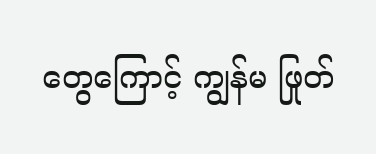တွေကြောင့် ကျွန်မ ဖြုတ်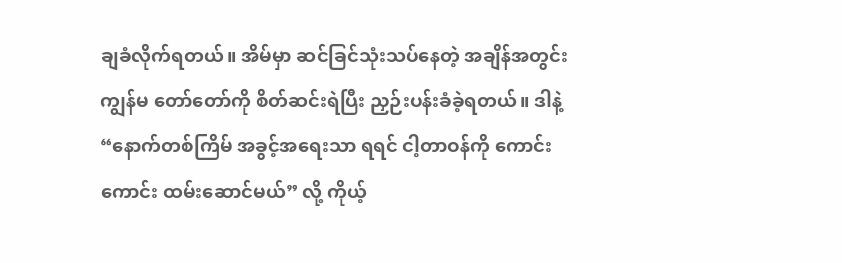ချခံလိုက်ရတယ်။ အိမ်မှာ ဆင်ခြင်သုံးသပ်နေတဲ့ အချိန်အတွင်း ကျွန်မ တော်တော်ကို စိတ်ဆင်းရဲပြီး ညှဉ်းပန်းခံခဲ့ရတယ်။ ဒါနဲ့ “နောက်တစ်ကြိမ် အခွင့်အရေးသာ ရရင် ငါ့တာဝန်ကို ကောင်းကောင်း ထမ်းဆောင်မယ်” လို့ ကိုယ့်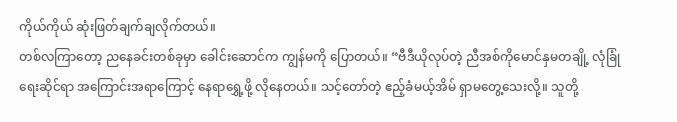ကိုယ်ကိုယ် ဆုံးဖြတ်ချက်ချလိုက်တယ်။
တစ်လကြာတော့ ညနေခင်းတစ်ခုမှာ ခေါင်းဆောင်က ကျွန်မကို ပြောတယ်။ “ဗီဒီယိုလုပ်တဲ့ ညီအစ်ကိုမောင်နှမတချို့ လုံခြုံရေးဆိုင်ရာ အကြောင်းအရာကြောင့် နေရာရွှေ့ဖို့ လိုနေတယ်။ သင့်တော်တဲ့ ဧည့်ခံမယ့်အိမ် ရှာမတွေ့သေးလို့။ သူတို့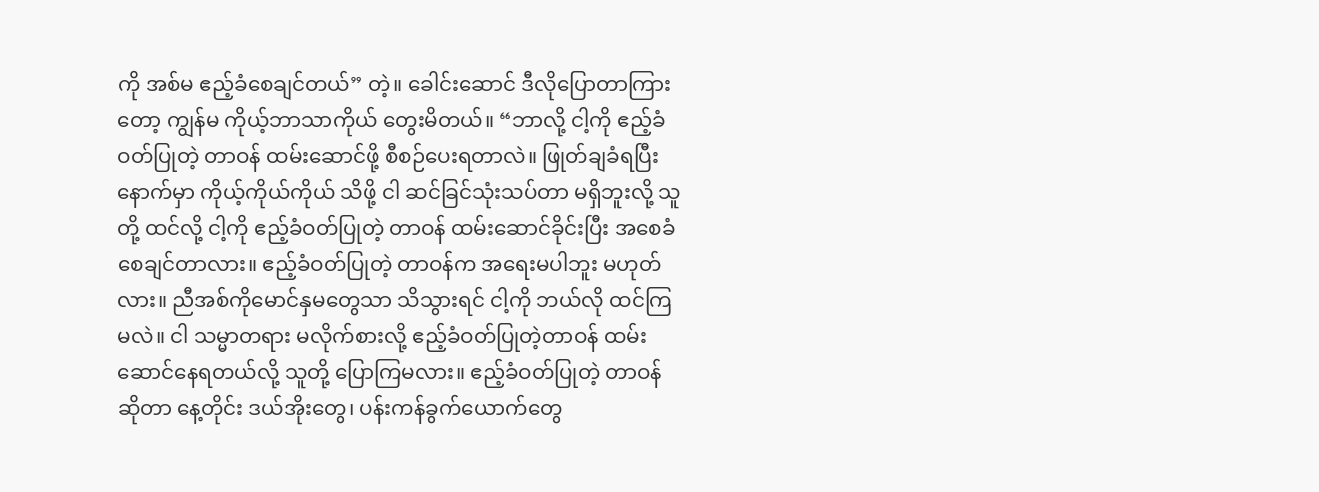ကို အစ်မ ဧည့်ခံစေချင်တယ်” တဲ့။ ခေါင်းဆောင် ဒီလိုပြောတာကြားတော့ ကျွန်မ ကိုယ့်ဘာသာကိုယ် တွေးမိတယ်။ “ဘာလို့ ငါ့ကို ဧည့်ခံဝတ်ပြုတဲ့ တာဝန် ထမ်းဆောင်ဖို့ စီစဉ်ပေးရတာလဲ။ ဖြုတ်ချခံရပြီးနောက်မှာ ကိုယ့်ကိုယ်ကိုယ် သိဖို့ ငါ ဆင်ခြင်သုံးသပ်တာ မရှိဘူးလို့ သူတို့ ထင်လို့ ငါ့ကို ဧည့်ခံဝတ်ပြုတဲ့ တာဝန် ထမ်းဆောင်ခိုင်းပြီး အစေခံစေချင်တာလား။ ဧည့်ခံဝတ်ပြုတဲ့ တာဝန်က အရေးမပါဘူး မဟုတ်လား။ ညီအစ်ကိုမောင်နှမတွေသာ သိသွားရင် ငါ့ကို ဘယ်လို ထင်ကြမလဲ။ ငါ သမ္မာတရား မလိုက်စားလို့ ဧည့်ခံဝတ်ပြုတဲ့တာဝန် ထမ်းဆောင်နေရတယ်လို့ သူတို့ ပြောကြမလား။ ဧည့်ခံဝတ်ပြုတဲ့ တာဝန်ဆိုတာ နေ့တိုင်း ဒယ်အိုးတွေ၊ ပန်းကန်ခွက်ယောက်တွေ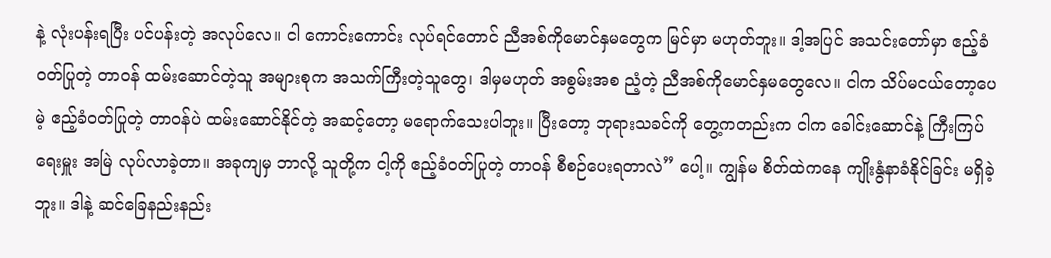နဲ့ လုံးပန်းရပြီး ပင်ပန်းတဲ့ အလုပ်လေ။ ငါ ကောင်းကောင်း လုပ်ရင်တောင် ညီအစ်ကိုမောင်နှမတွေက မြင်မှာ မဟုတ်ဘူး။ ဒါ့အပြင် အသင်းတော်မှာ ဧည့်ခံဝတ်ပြုတဲ့ တာဝန် ထမ်းဆောင်တဲ့သူ အများစုက အသက်ကြီးတဲ့သူတွေ၊ ဒါမှမဟုတ် အစွမ်းအစ ညံ့တဲ့ ညီအစ်ကိုမောင်နှမတွေလေ။ ငါက သိပ်မငယ်တော့ပေမဲ့ ဧည့်ခံဝတ်ပြုတဲ့ တာဝန်ပဲ ထမ်းဆောင်နိုင်တဲ့ အဆင့်တော့ မရောက်သေးပါဘူး။ ပြီးတော့ ဘုရားသခင်ကို တွေ့ကတည်းက ငါက ခေါင်းဆောင်နဲ့ ကြီးကြပ်ရေးမှူး အမြဲ လုပ်လာခဲ့တာ။ အခုကျမှ ဘာလို့ သူတို့က ငါ့ကို ဧည့်ခံဝတ်ပြုတဲ့ တာဝန် စီစဉ်ပေးရတာလဲ” ပေါ့။ ကျွန်မ စိတ်ထဲကနေ ကျိုးနွံနာခံနိုင်ခြင်း မရှိခဲ့ဘူး။ ဒါနဲ့ ဆင်ခြေနည်းနည်း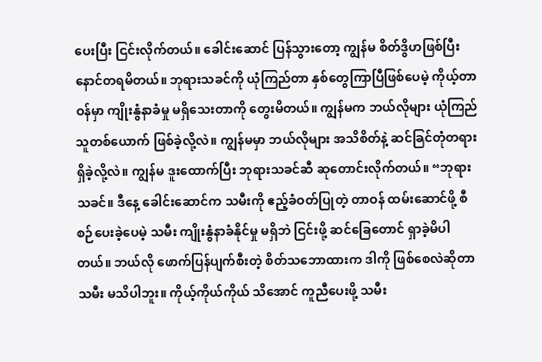ပေးပြီး ငြင်းလိုက်တယ်။ ခေါင်းဆောင် ပြန်သွားတော့ ကျွန်မ စိတ်ဒွိဟဖြစ်ပြီး နောင်တရမိတယ်။ ဘုရားသခင်ကို ယုံကြည်တာ နှစ်တွေကြာပြီဖြစ်ပေမဲ့ ကိုယ့်တာဝန်မှာ ကျိုးနွံနာခံမှု မရှိသေးတာကို တွေးမိတယ်။ ကျွန်မက ဘယ်လိုများ ယုံကြည်သူတစ်ယောက် ဖြစ်ခဲ့လို့လဲ။ ကျွန်မမှာ ဘယ်လိုများ အသိစိတ်နဲ့ ဆင်ခြင်တုံတရား ရှိခဲ့လို့လဲ။ ကျွန်မ ဒူးထောက်ပြီး ဘုရားသခင်ဆီ ဆုတောင်းလိုက်တယ်။ “ဘုရားသခင်။ ဒီနေ့ ခေါင်းဆောင်က သမီးကို ဧည့်ခံဝတ်ပြုတဲ့ တာဝန် ထမ်းဆောင်ဖို့ စီစဉ်ပေးခဲ့ပေမဲ့ သမီး ကျိုးနွံနာခံနိုင်မှု မရှိဘဲ ငြင်းဖို့ ဆင်ခြေတောင် ရှာခဲ့မိပါတယ်။ ဘယ်လို ဖောက်ပြန်ပျက်စီးတဲ့ စိတ်သဘောထားက ဒါကို ဖြစ်စေလဲဆိုတာ သမီး မသိပါဘူး။ ကိုယ့်ကိုယ်ကိုယ် သိအောင် ကူညီပေးဖို့ သမီး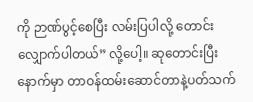ကို ဉာဏ်ပွင့်စေပြီး လမ်းပြပါလို့ တောင်းလျှောက်ပါတယ်” လို့ပေါ့။ ဆုတောင်းပြီးနောက်မှာ တာဝန်ထမ်းဆောင်တာနဲ့ပတ်သက်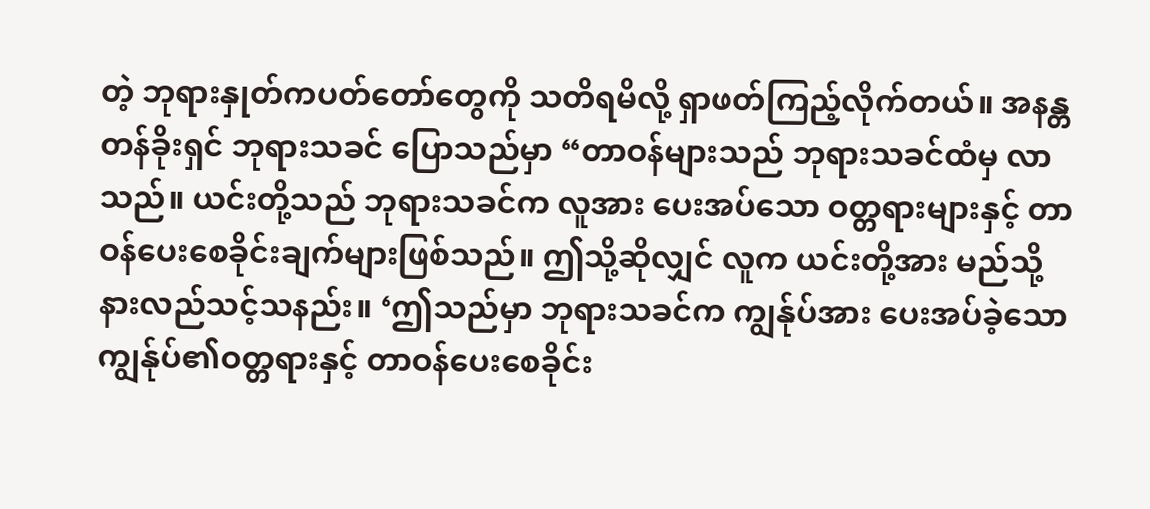တဲ့ ဘုရားနှုတ်ကပတ်တော်တွေကို သတိရမိလို့ ရှာဖတ်ကြည့်လိုက်တယ်။ အနန္တတန်ခိုးရှင် ဘုရားသခင် ပြောသည်မှာ “တာဝန်များသည် ဘုရားသခင်ထံမှ လာသည်။ ယင်းတို့သည် ဘုရားသခင်က လူအား ပေးအပ်သော ဝတ္တရားများနှင့် တာဝန်ပေးစေခိုင်းချက်များဖြစ်သည်။ ဤသို့ဆိုလျှင် လူက ယင်းတို့အား မည်သို့နားလည်သင့်သနည်း။ ‘ဤသည်မှာ ဘုရားသခင်က ကျွန်ုပ်အား ပေးအပ်ခဲ့သော ကျွန်ုပ်၏ဝတ္တရားနှင့် တာဝန်ပေးစေခိုင်း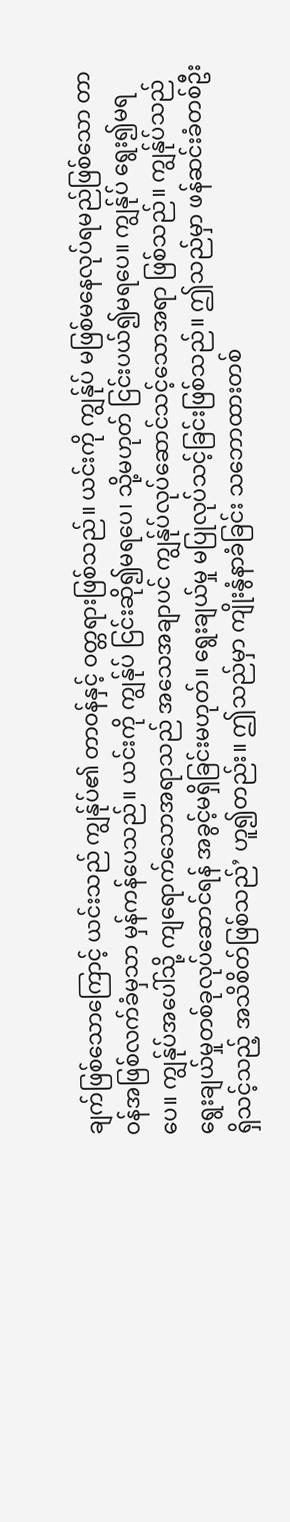ချက်ဖြစ်သောကြောင့် ယင်းသည် ကျွန်ုပ်၏ တာဝန်နှင့် ဝတ္တရားဖြစ်သည်။ ယင်းကို ကျွန်ုပ် မဖြစ်မနေလုပ်ရမည်ဖြစ်သော တာဝန်အဖြစ်လက်ခံမှသာ မှန်ကန်ပေသည်။ ယင်းကို ကျွန်ုပ် ငြင်းဆို၍မရပေ၊ သို့မဟုတ် ငြင်းပယ်၍မရပေ။ ကျွန်ုပ် ရွေး၍မရပေ။ ကျွန်ုပ်အပေါ်သို့ ကျရောက်သောအရာသည် အသေအချာပင် ကျွန်ုပ်လုပ်ဆောင်သင့်သောအရာ ဖြစ်သည်။ ကျွန်ုပ်သည် ရွေးချယ်မှုတစ်ခုလုပ်ဆောင်ရန် အခွင့်မရှိခြင်းမဟုတ်။ ရွေးချယ်မှု မပြုလုပ်သင့်ခြင်းဖြစ်သည်။ ဤသည်မှာ ဖန်ဆင်းခံတစ်ဦး ရှိသင့်သည့် အသိစိတ်ဖြစ်သည်’ ဟူ၍တည်း။ ဤသည်မှာ ကျိုးနွံနာခံခြင်း သဘောထားတစ်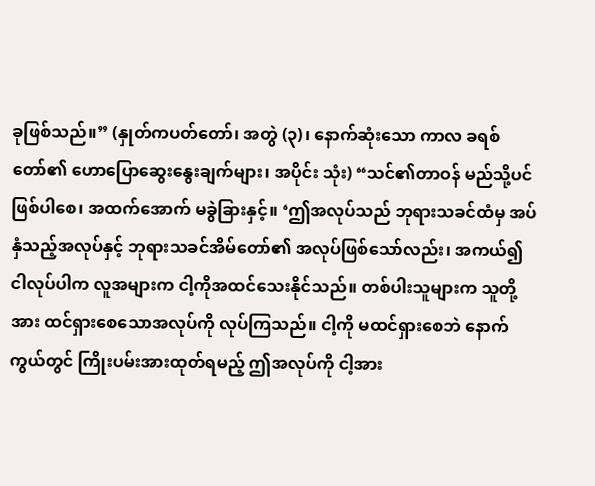ခုဖြစ်သည်။” (နှုတ်ကပတ်တော်၊ အတွဲ (၃)၊ နောက်ဆုံးသော ကာလ ခရစ်တော်၏ ဟောပြောဆွေးနွေးချက်များ၊ အပိုင်း သုံး) “သင်၏တာဝန် မည်သို့ပင်ဖြစ်ပါစေ၊ အထက်အောက် မခွဲခြားနှင့်။ ‘ဤအလုပ်သည် ဘုရားသခင်ထံမှ အပ်နှံသည့်အလုပ်နှင့် ဘုရားသခင်အိမ်တော်၏ အလုပ်ဖြစ်သော်လည်း၊ အကယ်၍ ငါလုပ်ပါက လူအများက ငါ့ကိုအထင်သေးနိုင်သည်။ တစ်ပါးသူများက သူတို့အား ထင်ရှားစေသောအလုပ်ကို လုပ်ကြသည်။ ငါ့ကို မထင်ရှားစေဘဲ နောက်ကွယ်တွင် ကြိုးပမ်းအားထုတ်ရမည့် ဤအလုပ်ကို ငါ့အား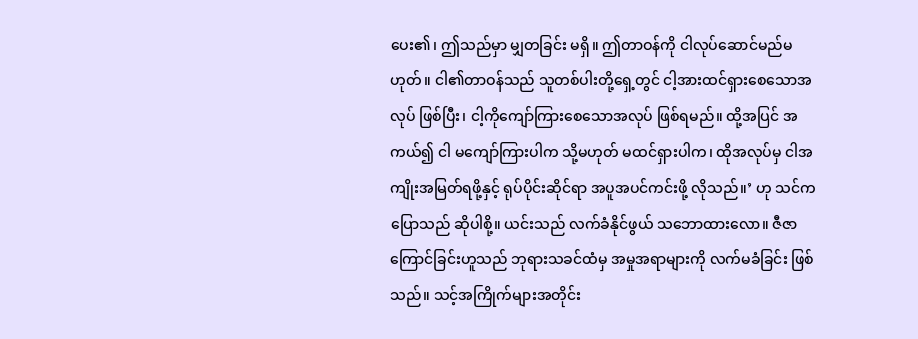ပေး၏၊ ဤသည်မှာ မျှတခြင်း မရှိ။ ဤတာဝန်ကို ငါလုပ်ဆောင်မည်မဟုတ်။ ငါ၏တာဝန်သည် သူတစ်ပါးတို့ရှေ့တွင် ငါ့အားထင်ရှားစေသောအလုပ် ဖြစ်ပြီး၊ ငါ့ကိုကျော်ကြားစေသောအလုပ် ဖြစ်ရမည်။ ထို့အပြင် အကယ်၍ ငါ မကျော်ကြားပါက သို့မဟုတ် မထင်ရှားပါက၊ ထိုအလုပ်မှ ငါအကျိုးအမြတ်ရဖို့နှင့် ရုပ်ပိုင်းဆိုင်ရာ အပူအပင်ကင်းဖို့ လိုသည်။’ ဟု သင်ကပြောသည် ဆိုပါစို့။ ယင်းသည် လက်ခံနိုင်ဖွယ် သဘောထားလော။ ဇီဇာကြောင်ခြင်းဟူသည် ဘုရားသခင်ထံမှ အမှုအရာများကို လက်မခံခြင်း ဖြစ်သည်။ သင့်အကြိုက်များအတိုင်း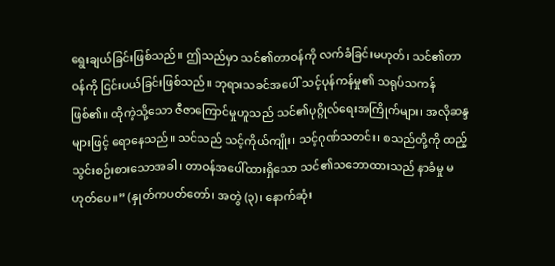ရွေးချယ်ခြင်းဖြစ်သည်။ ဤသည်မှာ သင်၏တာဝန်ကို လက်ခံခြင်းမဟုတ်၊ သင်၏တာဝန်ကို ငြင်းပယ်ခြင်းဖြစ်သည်။ ဘုရားသခင်အပေါ် သင့်ပုန်ကန်မှု၏ သရုပ်သကန်ဖြစ်၏။ ထိုကဲ့သို့သော ဇီဇာကြောင်မှုဟူသည် သင်၏ပုဂ္ဂိုလ်ရေးအကြိုက်များ၊ အလိုဆန္ဒများဖြင့် ရောနေသည်။ သင်သည် သင့်ကိုယ်ကျိုး၊ သင့်ဂုဏ်သတင်း၊ စသည်တို့ကို ထည့်သွင်းစဉ်းစားသောအခါ၊ တာဝန်အပေါ်ထားရှိသော သင်၏သဘောထားသည် နာခံမှု မဟုတ်ပေ။” (နှုတ်ကပတ်တော်၊ အတွဲ (၃)၊ နောက်ဆုံး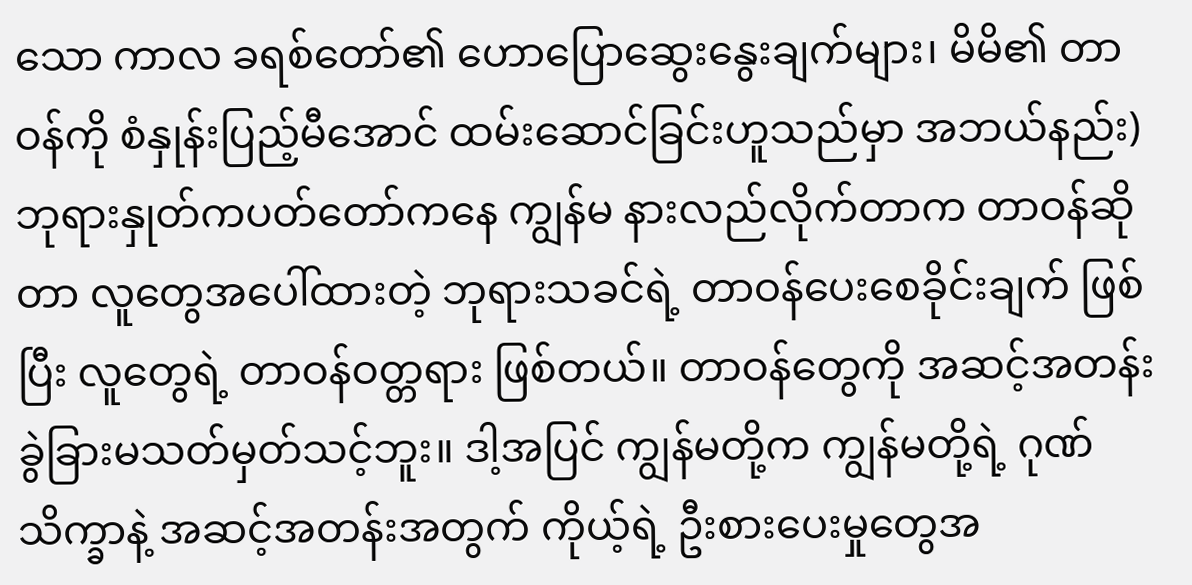သော ကာလ ခရစ်တော်၏ ဟောပြောဆွေးနွေးချက်များ၊ မိမိ၏ တာဝန်ကို စံနှုန်းပြည့်မီအောင် ထမ်းဆောင်ခြင်းဟူသည်မှာ အဘယ်နည်း) ဘုရားနှုတ်ကပတ်တော်ကနေ ကျွန်မ နားလည်လိုက်တာက တာဝန်ဆိုတာ လူတွေအပေါ်ထားတဲ့ ဘုရားသခင်ရဲ့ တာဝန်ပေးစေခိုင်းချက် ဖြစ်ပြီး လူတွေရဲ့ တာဝန်ဝတ္တရား ဖြစ်တယ်။ တာဝန်တွေကို အဆင့်အတန်း ခွဲခြားမသတ်မှတ်သင့်ဘူး။ ဒါ့အပြင် ကျွန်မတို့က ကျွန်မတို့ရဲ့ ဂုဏ်သိက္ခာနဲ့ အဆင့်အတန်းအတွက် ကိုယ့်ရဲ့ ဦးစားပေးမှုတွေအ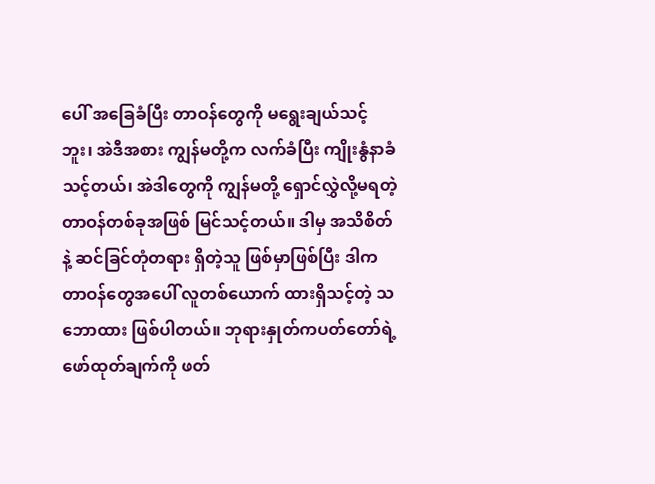ပေါ် အခြေခံပြီး တာဝန်တွေကို မရွေးချယ်သင့်ဘူး၊ အဲဒီအစား ကျွန်မတို့က လက်ခံပြီး ကျိုးနွံနာခံသင့်တယ်၊ အဲဒါတွေကို ကျွန်မတို့ ရှောင်လွှဲလို့မရတဲ့ တာဝန်တစ်ခုအဖြစ် မြင်သင့်တယ်။ ဒါမှ အသိစိတ်နဲ့ ဆင်ခြင်တုံတရား ရှိတဲ့သူ ဖြစ်မှာဖြစ်ပြီး ဒါက တာဝန်တွေအပေါ် လူတစ်ယောက် ထားရှိသင့်တဲ့ သဘောထား ဖြစ်ပါတယ်။ ဘုရားနှုတ်ကပတ်တော်ရဲ့ ဖော်ထုတ်ချက်ကို ဖတ်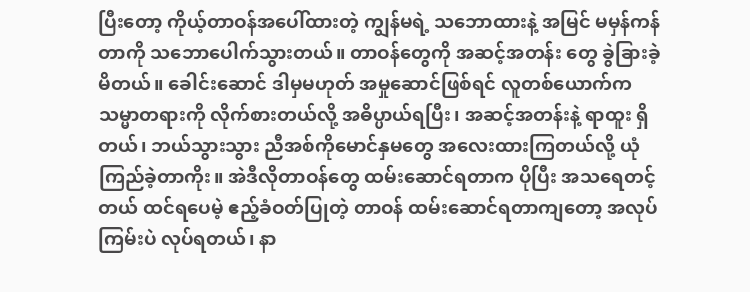ပြီးတော့ ကိုယ့်တာဝန်အပေါ်ထားတဲ့ ကျွန်မရဲ့ သဘောထားနဲ့ အမြင် မမှန်ကန်တာကို သဘောပေါက်သွားတယ်။ တာဝန်တွေကို အဆင့်အတန်း တွေ ခွဲခြားခဲ့မိတယ်။ ခေါင်းဆောင် ဒါမှမဟုတ် အမှုဆောင်ဖြစ်ရင် လူတစ်ယောက်က သမ္မာတရားကို လိုက်စားတယ်လို့ အဓိပ္ပာယ်ရပြီး၊ အဆင့်အတန်းနဲ့ ရာထူး ရှိတယ်၊ ဘယ်သွားသွား ညီအစ်ကိုမောင်နှမတွေ အလေးထားကြတယ်လို့ ယုံကြည်ခဲ့တာကိုး။ အဲဒီလိုတာဝန်တွေ ထမ်းဆောင်ရတာက ပိုပြီး အသရေတင့်တယ် ထင်ရပေမဲ့ ဧည့်ခံဝတ်ပြုတဲ့ တာဝန် ထမ်းဆောင်ရတာကျတော့ အလုပ်ကြမ်းပဲ လုပ်ရတယ်၊ နာ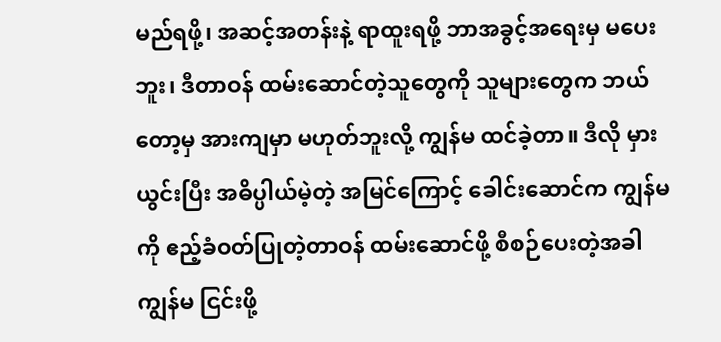မည်ရဖို့၊ အဆင့်အတန်းနဲ့ ရာထူးရဖို့ ဘာအခွင့်အရေးမှ မပေးဘူး၊ ဒီတာဝန် ထမ်းဆောင်တဲ့သူတွေကို သူများတွေက ဘယ်တော့မှ အားကျမှာ မဟုတ်ဘူးလို့ ကျွန်မ ထင်ခဲ့တာ။ ဒီလို မှားယွင်းပြီး အဓိပ္ပါယ်မဲ့တဲ့ အမြင်ကြောင့် ခေါင်းဆောင်က ကျွန်မကို ဧည့်ခံဝတ်ပြုတဲ့တာဝန် ထမ်းဆောင်ဖို့ စီစဉ်ပေးတဲ့အခါ ကျွန်မ ငြင်းဖို့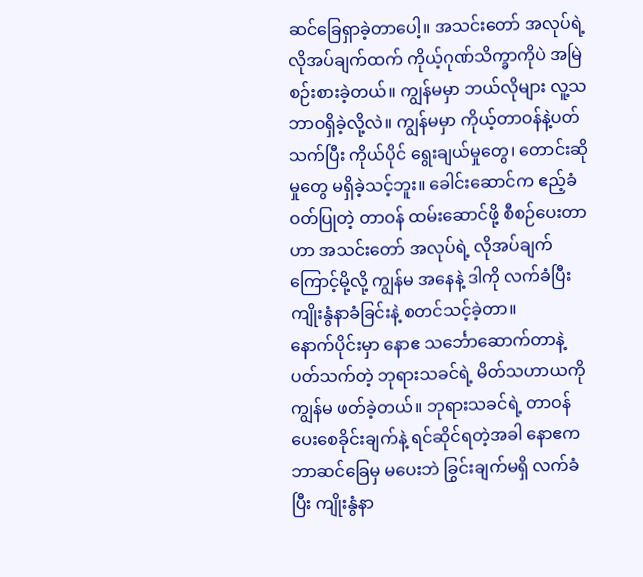ဆင်ခြေရှာခဲ့တာပေါ့။ အသင်းတော် အလုပ်ရဲ့ လိုအပ်ချက်ထက် ကိုယ့်ဂုဏ်သိက္ခာကိုပဲ အမြဲ စဉ်းစားခဲ့တယ်။ ကျွန်မမှာ ဘယ်လိုများ လူ့သဘာဝရှိခဲ့လို့လဲ။ ကျွန်မမှာ ကိုယ့်တာဝန်နဲ့ပတ်သက်ပြီး ကိုယ်ပိုင် ရွေးချယ်မှုတွေ၊ တောင်းဆိုမှုတွေ မရှိခဲ့သင့်ဘူး။ ခေါင်းဆောင်က ဧည့်ခံဝတ်ပြုတဲ့ တာဝန် ထမ်းဆောင်ဖို့ စီစဉ်ပေးတာဟာ အသင်းတော် အလုပ်ရဲ့ လိုအပ်ချက်ကြောင့်မို့လို့ ကျွန်မ အနေနဲ့ ဒါကို လက်ခံပြီး ကျိုးနွံနာခံခြင်းနဲ့ စတင်သင့်ခဲ့တာ။
နောက်ပိုင်းမှာ နောဧ သင်္ဘောဆောက်တာနဲ့ပတ်သက်တဲ့ ဘုရားသခင်ရဲ့ မိတ်သဟာယကို ကျွန်မ ဖတ်ခဲ့တယ်။ ဘုရားသခင်ရဲ့ တာဝန်ပေးစေခိုင်းချက်နဲ့ ရင်ဆိုင်ရတဲ့အခါ နောဧက ဘာဆင်ခြေမှ မပေးဘဲ ခြွင်းချက်မရှိ လက်ခံပြီး ကျိုးနွံနာ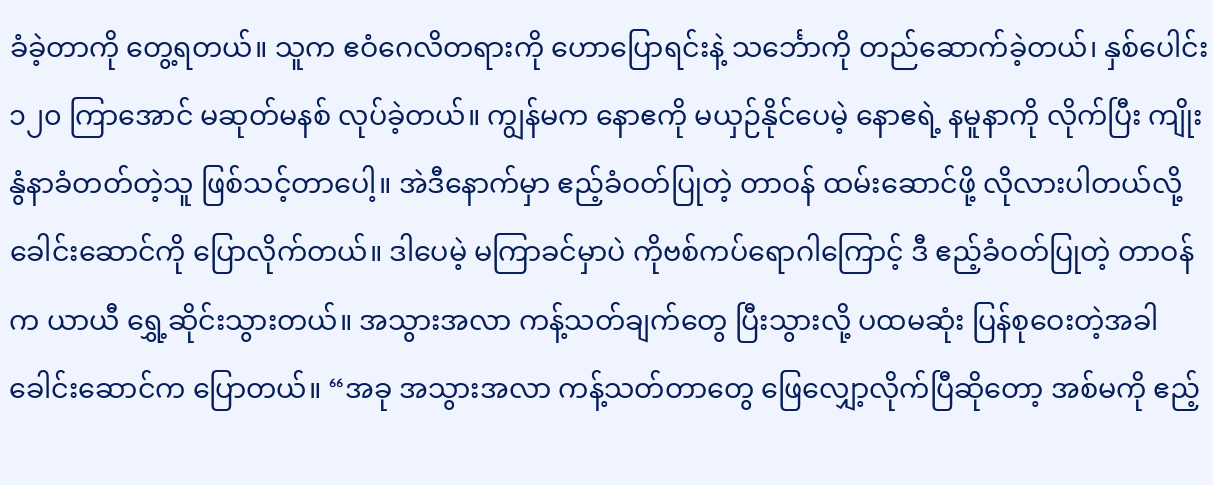ခံခဲ့တာကို တွေ့ရတယ်။ သူက ဧဝံဂေလိတရားကို ဟောပြောရင်းနဲ့ သင်္ဘောကို တည်ဆောက်ခဲ့တယ်၊ နှစ်ပေါင်း ၁၂၀ ကြာအောင် မဆုတ်မနစ် လုပ်ခဲ့တယ်။ ကျွန်မက နောဧကို မယှဉ်နိုင်ပေမဲ့ နောဧရဲ့ နမူနာကို လိုက်ပြီး ကျိုးနွံနာခံတတ်တဲ့သူ ဖြစ်သင့်တာပေါ့။ အဲဒီနောက်မှာ ဧည့်ခံဝတ်ပြုတဲ့ တာဝန် ထမ်းဆောင်ဖို့ လိုလားပါတယ်လို့ ခေါင်းဆောင်ကို ပြောလိုက်တယ်။ ဒါပေမဲ့ မကြာခင်မှာပဲ ကိုဗစ်ကပ်ရောဂါကြောင့် ဒီ ဧည့်ခံဝတ်ပြုတဲ့ တာဝန်က ယာယီ ရွှေ့ဆိုင်းသွားတယ်။ အသွားအလာ ကန့်သတ်ချက်တွေ ပြီးသွားလို့ ပထမဆုံး ပြန်စုဝေးတဲ့အခါ ခေါင်းဆောင်က ပြောတယ်။ “အခု အသွားအလာ ကန့်သတ်တာတွေ ဖြေလျှော့လိုက်ပြီဆိုတော့ အစ်မကို ဧည့်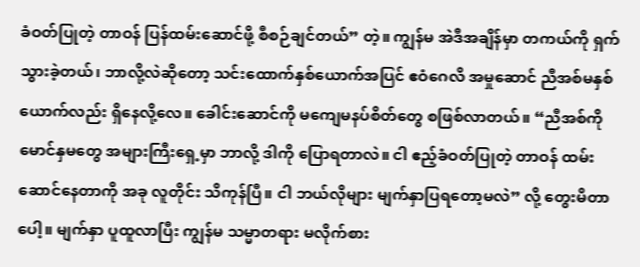ခံဝတ်ပြုတဲ့ တာဝန် ပြန်ထမ်းဆောင်ဖို့ စီစဉ်ချင်တယ်” တဲ့။ ကျွန်မ အဲဒီအချိန်မှာ တကယ်ကို ရှက်သွားခဲ့တယ်၊ ဘာလို့လဲဆိုတော့ သင်းထောက်နှစ်ယောက်အပြင် ဧဝံဂေလိ အမှုဆောင် ညီအစ်မနှစ်ယောက်လည်း ရှိနေလို့လေ။ ခေါင်းဆောင်ကို မကျေမနပ်စိတ်တွေ စဖြစ်လာတယ်။ “ညီအစ်ကိုမောင်နှမတွေ အများကြီးရှေ့မှာ ဘာလို့ ဒါကို ပြောရတာလဲ။ ငါ ဧည့်ခံဝတ်ပြုတဲ့ တာဝန် ထမ်းဆောင်နေတာကို အခု လူတိုင်း သိကုန်ပြီ။ ငါ ဘယ်လိုများ မျက်နှာပြရတော့မလဲ” လို့ တွေးမိတာပေါ့။ မျက်နှာ ပူထူလာပြီး ကျွန်မ သမ္မာတရား မလိုက်စား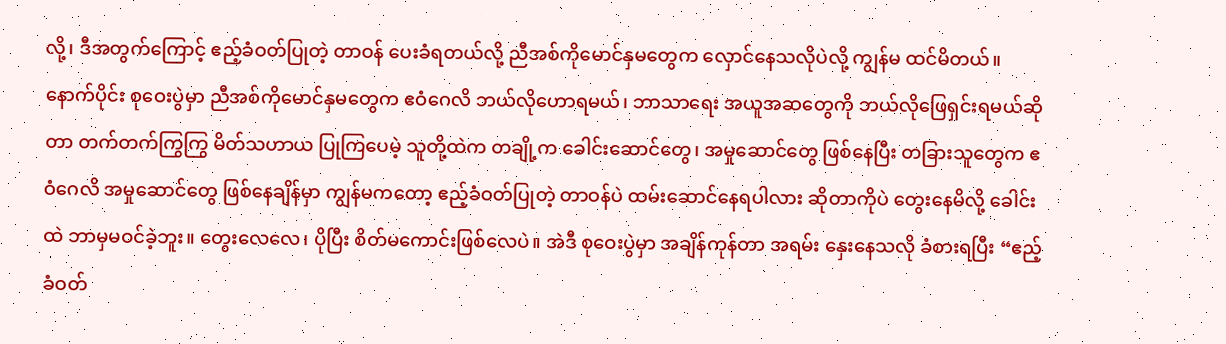လို့၊ ဒီအတွက်ကြောင့် ဧည့်ခံဝတ်ပြုတဲ့ တာဝန် ပေးခံရတယ်လို့ ညီအစ်ကိုမောင်နှမတွေက လှောင်နေသလိုပဲလို့ ကျွန်မ ထင်မိတယ်။ နောက်ပိုင်း စုဝေးပွဲမှာ ညီအစ်ကိုမောင်နှမတွေက ဧဝံဂေလိ ဘယ်လိုဟောရမယ်၊ ဘာသာရေး အယူအဆတွေကို ဘယ်လိုဖြေရှင်းရမယ်ဆိုတာ တက်တက်ကြွကြွ မိတ်သဟာယ ပြုကြပေမဲ့ သူတို့ထဲက တချို့က ခေါင်းဆောင်တွေ၊ အမှုဆောင်တွေ ဖြစ်နေပြီး တခြားသူတွေက ဧဝံဂေလိ အမှုဆောင်တွေ ဖြစ်နေချိန်မှာ ကျွန်မကတော့ ဧည့်ခံဝတ်ပြုတဲ့ တာဝန်ပဲ ထမ်းဆောင်နေရပါလား ဆိုတာကိုပဲ တွေးနေမိလို့ ခေါင်းထဲ ဘာမှမဝင်ခဲ့ဘူး။ တွေးလေလေ၊ ပိုပြီး စိတ်မကောင်းဖြစ်လေပဲ။ အဲဒီ စုဝေးပွဲမှာ အချိန်ကုန်တာ အရမ်း နှေးနေသလို ခံစားရပြီး “ဧည့်ခံဝတ်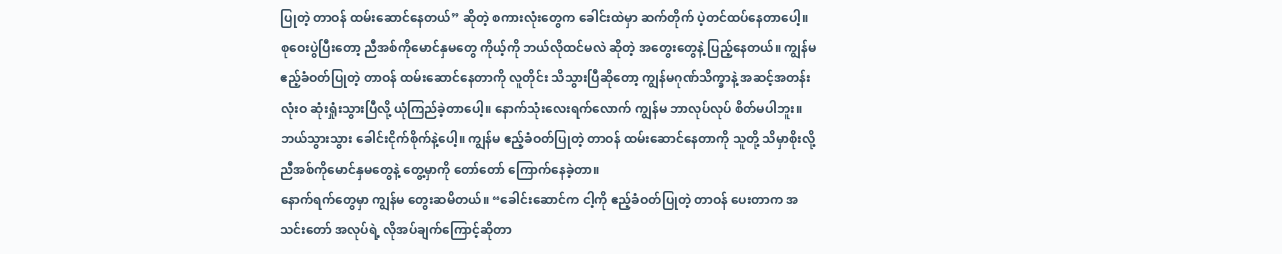ပြုတဲ့ တာဝန် ထမ်းဆောင်နေတယ်” ဆိုတဲ့ စကားလုံးတွေက ခေါင်းထဲမှာ ဆက်တိုက် ပဲ့တင်ထပ်နေတာပေါ့။ စုဝေးပွဲပြီးတော့ ညီအစ်ကိုမောင်နှမတွေ ကိုယ့်ကို ဘယ်လိုထင်မလဲ ဆိုတဲ့ အတွေးတွေနဲ့ ပြည့်နေတယ်။ ကျွန်မ ဧည့်ခံဝတ်ပြုတဲ့ တာဝန် ထမ်းဆောင်နေတာကို လူတိုင်း သိသွားပြီဆိုတော့ ကျွန်မဂုဏ်သိက္ခာနဲ့ အဆင့်အတန်း လုံးဝ ဆုံးရှုံးသွားပြီလို့ ယုံကြည်ခဲ့တာပေါ့။ နောက်သုံးလေးရက်လောက် ကျွန်မ ဘာလုပ်လုပ် စိတ်မပါဘူး။ ဘယ်သွားသွား ခေါင်းငိုက်စိုက်နဲ့ပေါ့။ ကျွန်မ ဧည့်ခံဝတ်ပြုတဲ့ တာဝန် ထမ်းဆောင်နေတာကို သူတို့ သိမှာစိုးလို့ ညီအစ်ကိုမောင်နှမတွေနဲ့ တွေ့မှာကို တော်တော် ကြောက်နေခဲ့တာ။
နောက်ရက်တွေမှာ ကျွန်မ တွေးဆမိတယ်။ “ခေါင်းဆောင်က ငါ့ကို ဧည့်ခံဝတ်ပြုတဲ့ တာဝန် ပေးတာက အသင်းတော် အလုပ်ရဲ့ လိုအပ်ချက်ကြောင့်ဆိုတာ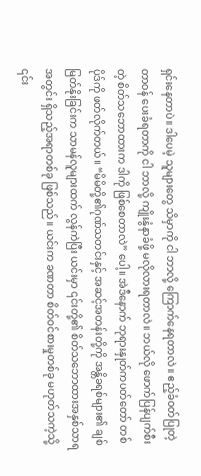ရှင်းနေတာပဲ။ ဒါပေမဲ့ သူများတွေ သိမှာကို ငါ ဘာလို့ ကြောက်နေရတာလဲ။ ဧည့်ခံဝတ်ပြုတဲ့ တာဝန် ပေးခံရတာကို ငါ ဘာလို့ ကျိုးနွံနာခံဖို့ မလိုလားရတာလဲ။ ဘယ်လို ဖောက်ပြန်ပျက်စီးတဲ့ စိတ်သဘောထားက ဒါကို ဖြစ်စေတာလဲ” ပေါ့။ အဲဒီနောက် ဘုရားနှုတ်ကပတ်တော် တစ်ပိုဒ်ကို ဖတ်လိုက်တယ်။ “မိမိတို့၏ဂုဏ်သတင်းနှင့် အဆင့်အတန်းတို့ကို အန္တိခရစ်များ၏ ချစ်မြတ်နိုးခြင်းက သာမန်လူများထက် လွန်ကဲပြီး ယင်းမှာ ၎င်းတို့၏ စိတ်သဘောထားအနှစ်သာရအတွင်း ရှိသည့်အရာတစ်ခု ဖြစ်သည်။ ယင်းက ခဏတာ စိတ်ဝင်စားမှုတစ်ခု မဟုတ်သကဲ့သို့ ၎င်း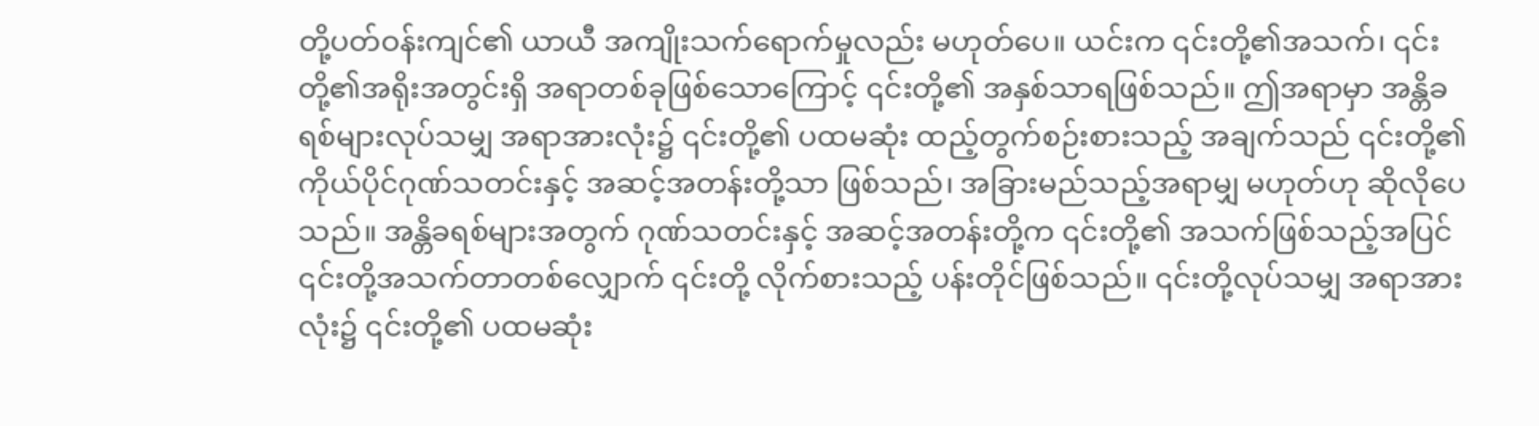တို့ပတ်ဝန်းကျင်၏ ယာယီ အကျိုးသက်ရောက်မှုလည်း မဟုတ်ပေ။ ယင်းက ၎င်းတို့၏အသက်၊ ၎င်းတို့၏အရိုးအတွင်းရှိ အရာတစ်ခုဖြစ်သောကြောင့် ၎င်းတို့၏ အနှစ်သာရဖြစ်သည်။ ဤအရာမှာ အန္တိခရစ်များလုပ်သမျှ အရာအားလုံး၌ ၎င်းတို့၏ ပထမဆုံး ထည့်တွက်စဉ်းစားသည့် အချက်သည် ၎င်းတို့၏ ကိုယ်ပိုင်ဂုဏ်သတင်းနှင့် အဆင့်အတန်းတို့သာ ဖြစ်သည်၊ အခြားမည်သည့်အရာမျှ မဟုတ်ဟု ဆိုလိုပေသည်။ အန္တိခရစ်များအတွက် ဂုဏ်သတင်းနှင့် အဆင့်အတန်းတို့က ၎င်းတို့၏ အသက်ဖြစ်သည့်အပြင် ၎င်းတို့အသက်တာတစ်လျှောက် ၎င်းတို့ လိုက်စားသည့် ပန်းတိုင်ဖြစ်သည်။ ၎င်းတို့လုပ်သမျှ အရာအားလုံး၌ ၎င်းတို့၏ ပထမဆုံး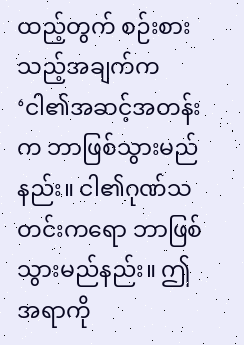ထည့်တွက် စဉ်းစားသည့်အချက်က ‘ငါ၏အဆင့်အတန်းက ဘာဖြစ်သွားမည်နည်း။ ငါ၏ဂုဏ်သတင်းကရော ဘာဖြစ်သွားမည်နည်း။ ဤအရာကို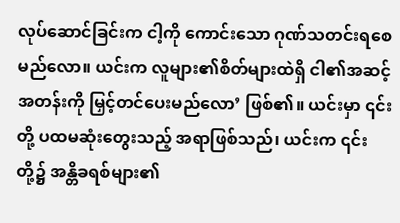လုပ်ဆောင်ခြင်းက ငါ့ကို ကောင်းသော ဂုဏ်သတင်းရစေမည်လော။ ယင်းက လူများ၏စိတ်များထဲရှိ ငါ၏အဆင့်အတန်းကို မြှင့်တင်ပေးမည်လော’ ဖြစ်၏။ ယင်းမှာ ၎င်းတို့ ပထမဆုံးတွေးသည့် အရာဖြစ်သည်၊ ယင်းက ၎င်းတို့၌ အန္တိခရစ်များ၏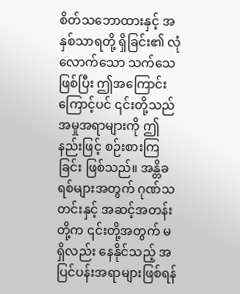စိတ်သဘောထားနှင့် အနှစ်သာရတို့ ရှိခြင်း၏ လုံလောက်သော သက်သေဖြစ်ပြီး ဤအကြောင်းကြောင့်ပင် ၎င်းတို့သည် အမှုအရာများကို ဤနည်းဖြင့် စဉ်းစားကြခြင်း ဖြစ်သည်။ အန္တိခရစ်များအတွက် ဂုဏ်သတင်းနှင့် အဆင့်အတန်းတို့က ၎င်းတို့အတွက် မရှိလည်း နေနိုင်သည့် အပြင်ပန်းအရာများဖြစ်ရန်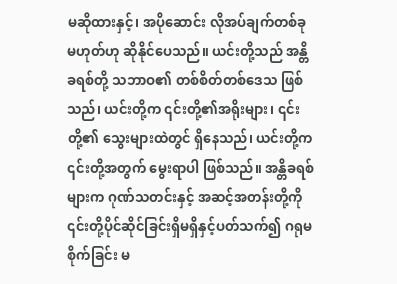မဆိုထားနှင့်၊ အပိုဆောင်း လိုအပ်ချက်တစ်ခု မဟုတ်ဟု ဆိုနိုင်ပေသည်။ ယင်းတို့သည် အန္တိခရစ်တို့ သဘာဝ၏ တစ်စိတ်တစ်ဒေသ ဖြစ်သည်၊ ယင်းတို့က ၎င်းတို့၏အရိုးများ၊ ၎င်းတို့၏ သွေးများထဲတွင် ရှိနေသည်၊ ယင်းတို့က ၎င်းတို့အတွက် မွေးရာပါ ဖြစ်သည်။ အန္တိခရစ်များက ဂုဏ်သတင်းနှင့် အဆင့်အတန်းတို့ကို ၎င်းတို့ပိုင်ဆိုင်ခြင်းရှိမရှိနှင့်ပတ်သက်၍ ဂရုမစိုက်ခြင်း မ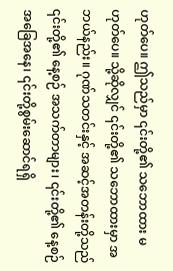ဟုတ်ပေ။ ဤသည်မှာ ၎င်းတို့၏ သဘောထား မဟုတ်ပေ။ သို့ဆိုလျှင် ၎င်းတို့၏ သဘောထားမှာ အဘယ်နည်း။ ဂုဏ်သတင်းနှင့် အဆင့်အတန်းတို့သည် ၎င်းတို့၏ နေ့စဉ် အသက်တာများ၊ ၎င်းတို့၏ နေ့စဉ် အခြေအနေ၊ ၎င်းတို့စွမ်းဆောင်ရရှိ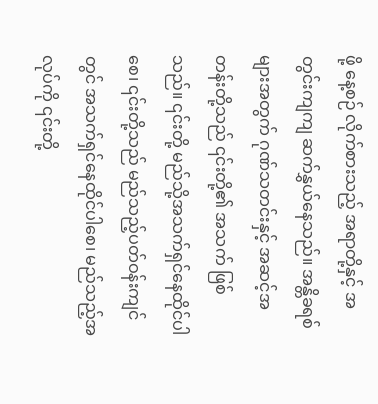ဖို့ နေ့စဉ် လိုက်စားသည့် အရာတို့နှင့် အတွင်းကျကျ ဆက်နွှယ်နေသည်။ အန္တိခရစ်များအတွက် ဂုဏ်သတင်းနှင့် အဆင့်အတန်းတို့သည် ၎င်းတို့၏ အသက် ဖြစ်သည်။ ၎င်းတို့ မည်သို့အသက်ရှင်နေထိုင်ပါစေ၊ ၎င်းတို့သည် မည်သည့်ပတ်ဝန်းကျင်တွင် အသက်ရှင်နေထိုင်ပါစေ၊ မည်သည့်အလုပ်ကို ၎င်းတို့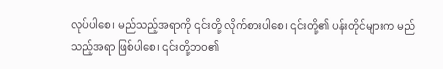လုပ်ပါစေ၊ မည်သည့်အရာကို ၎င်းတို့ လိုက်စားပါစေ၊ ၎င်းတို့၏ ပန်းတိုင်များက မည်သည့်အရာ ဖြစ်ပါစေ၊ ၎င်းတို့ဘဝ၏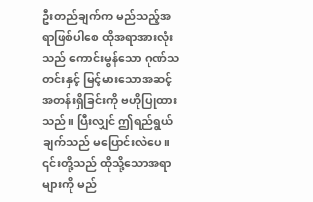ဦးတည်ချက်က မည်သည့်အရာဖြစ်ပါစေ ထိုအရာအားလုံးသည် ကောင်းမွန်သော ဂုဏ်သတင်းနှင့် မြင့်မားသောအဆင့်အတန်းရှိခြင်းကို ဗဟိုပြုထားသည်။ ပြီးလျှင် ဤရည်ရွယ်ချက်သည် မပြောင်းလဲပေ။ ၎င်းတို့သည် ထိုသို့သောအရာများကို မည်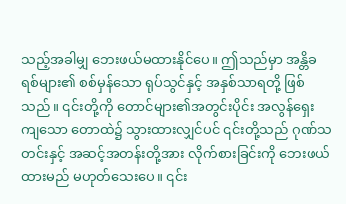သည့်အခါမျှ ဘေးဖယ်မထားနိုင်ပေ။ ဤသည်မှာ အန္တိခရစ်များ၏ စစ်မှန်သော ရုပ်သွင်နှင့် အနှစ်သာရတို့ ဖြစ်သည်။ ၎င်းတို့ကို တောင်များ၏အတွင်းပိုင်း အလွန်ရှေးကျသော တောထဲ၌ သွားထားလျှင်ပင် ၎င်းတို့သည် ဂုဏ်သတင်းနှင့် အဆင့်အတန်းတို့အား လိုက်စားခြင်းကို ဘေးဖယ်ထားမည် မဟုတ်သေးပေ။ ၎င်း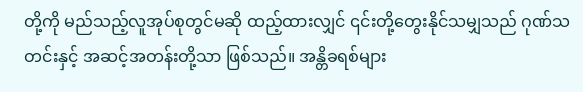တို့ကို မည်သည့်လူအုပ်စုတွင်မဆို ထည့်ထားလျှင် ၎င်းတို့တွေးနိုင်သမျှသည် ဂုဏ်သတင်းနှင့် အဆင့်အတန်းတို့သာ ဖြစ်သည်။ အန္တိခရစ်များ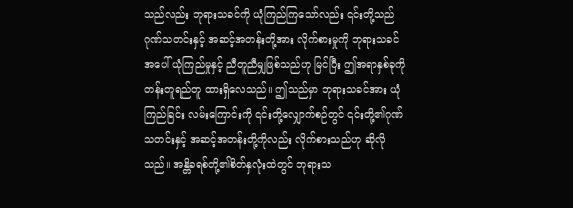သည်လည်း ဘုရားသခင်ကို ယုံကြည်ကြသော်လည်း ၎င်းတို့သည် ဂုဏ်သတင်းနှင့် အဆင့်အတန်းတို့အား လိုက်စားမှုကို ဘုရားသခင်အပေါ် ယုံကြည်မှုနှင့် ညီတူညီမျှဖြစ်သည်ဟု မြင်ပြီး ဤအရာနှစ်ခုကို တန်းတူရည်တူ ထားရှိလေသည်။ ဤသည်မှာ ဘုရားသခင်အား ယုံကြည်ခြင်း လမ်းကြောင်းကို ၎င်းတို့လျှောက်စဉ်တွင် ၎င်းတို့၏ဂုဏ်သတင်းနှင့် အဆင့်အတန်းတို့ကိုလည်း လိုက်စားသည်ဟု ဆိုလိုသည်။ အန္တိခရစ်တို့၏စိတ်နှလုံးထဲတွင် ဘုရားသ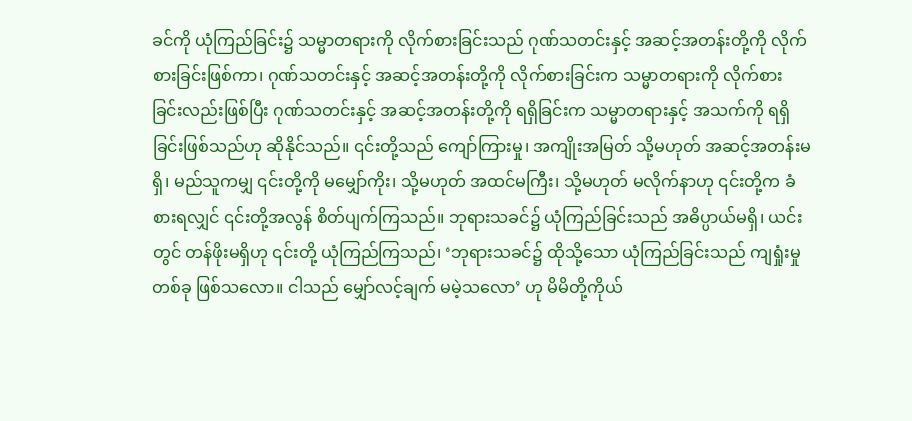ခင်ကို ယုံကြည်ခြင်း၌ သမ္မာတရားကို လိုက်စားခြင်းသည် ဂုဏ်သတင်းနှင့် အဆင့်အတန်းတို့ကို လိုက်စားခြင်းဖြစ်ကာ၊ ဂုဏ်သတင်းနှင့် အဆင့်အတန်းတို့ကို လိုက်စားခြင်းက သမ္မာတရားကို လိုက်စားခြင်းလည်းဖြစ်ပြီး ဂုဏ်သတင်းနှင့် အဆင့်အတန်းတို့ကို ရရှိခြင်းက သမ္မာတရားနှင့် အသက်ကို ရရှိခြင်းဖြစ်သည်ဟု ဆိုနိုင်သည်။ ၎င်းတို့သည် ကျော်ကြားမှု၊ အကျိုးအမြတ် သို့မဟုတ် အဆင့်အတန်းမရှိ၊ မည်သူကမျှ ၎င်းတို့ကို မမျှော်ကိုး၊ သို့မဟုတ် အထင်မကြီး၊ သို့မဟုတ် မလိုက်နာဟု ၎င်းတို့က ခံစားရလျှင် ၎င်းတို့အလွန် စိတ်ပျက်ကြသည်။ ဘုရားသခင်၌ ယုံကြည်ခြင်းသည် အဓိပ္ပာယ်မရှိ၊ ယင်းတွင် တန်ဖိုးမရှိဟု ၎င်းတို့ ယုံကြည်ကြသည်၊ ‘ဘုရားသခင်၌ ထိုသို့သော ယုံကြည်ခြင်းသည် ကျရှုံးမှုတစ်ခု ဖြစ်သလော။ ငါသည် မျှော်လင့်ချက် မမဲ့သလော’ ဟု မိမိတို့ကိုယ်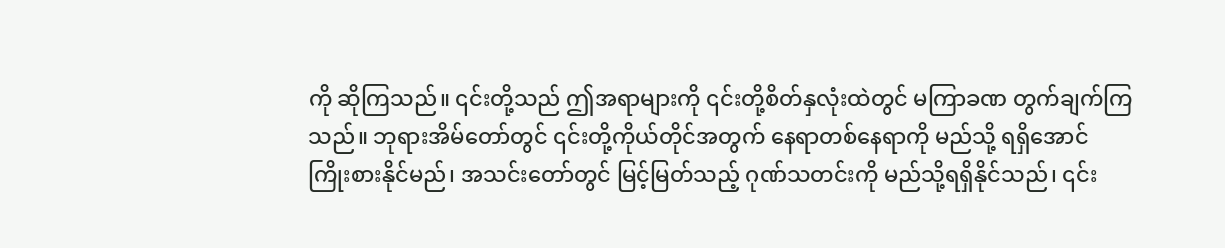ကို ဆိုကြသည်။ ၎င်းတို့သည် ဤအရာများကို ၎င်းတို့စိတ်နှလုံးထဲတွင် မကြာခဏ တွက်ချက်ကြသည်။ ဘုရားအိမ်တော်တွင် ၎င်းတို့ကိုယ်တိုင်အတွက် နေရာတစ်နေရာကို မည်သို့ ရရှိအောင် ကြိုးစားနိုင်မည်၊ အသင်းတော်တွင် မြင့်မြတ်သည့် ဂုဏ်သတင်းကို မည်သို့ရရှိနိုင်သည်၊ ၎င်း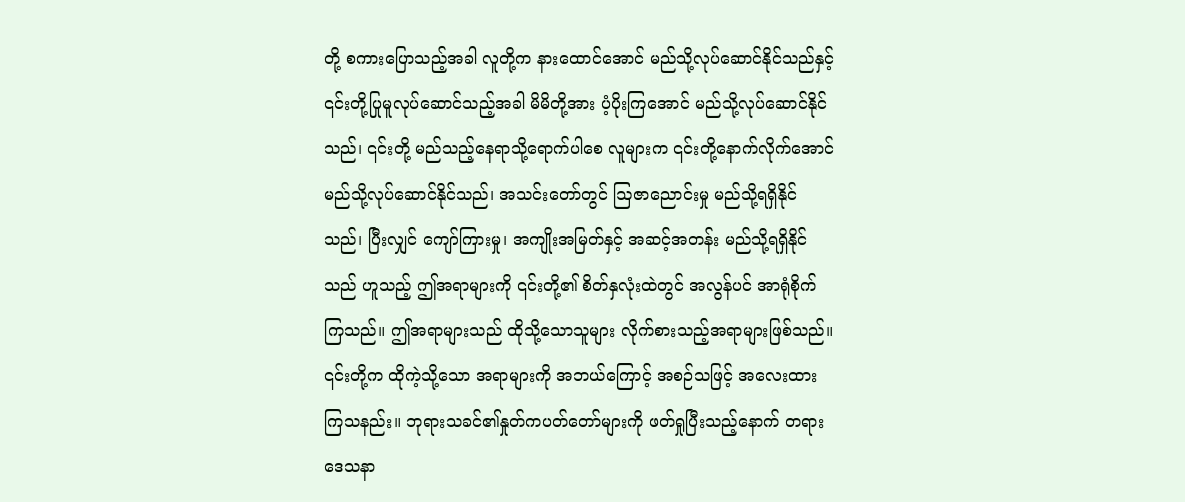တို့ စကားပြောသည့်အခါ လူတို့က နားထောင်အောင် မည်သို့လုပ်ဆောင်နိုင်သည်နှင့် ၎င်းတို့ပြုမူလုပ်ဆောင်သည့်အခါ မိမိတို့အား ပံ့ပိုးကြအောင် မည်သို့လုပ်ဆောင်နိုင်သည်၊ ၎င်းတို့ မည်သည့်နေရာသို့ရောက်ပါစေ လူများက ၎င်းတို့နောက်လိုက်အောင် မည်သို့လုပ်ဆောင်နိုင်သည်၊ အသင်းတော်တွင် ဩဇာညောင်းမှု မည်သို့ရရှိနိုင်သည်၊ ပြီးလျှင် ကျော်ကြားမှု၊ အကျိုးအမြတ်နှင့် အဆင့်အတန်း မည်သို့ရရှိနိုင်သည် ဟူသည့် ဤအရာများကို ၎င်းတို့၏ စိတ်နှလုံးထဲတွင် အလွန်ပင် အာရုံစိုက်ကြသည်။ ဤအရာများသည် ထိုသို့သောသူများ လိုက်စားသည့်အရာများဖြစ်သည်။ ၎င်းတို့က ထိုကဲ့သို့သော အရာများကို အဘယ်ကြောင့် အစဉ်သဖြင့် အလေးထားကြသနည်း။ ဘုရားသခင်၏နှုတ်ကပတ်တော်များကို ဖတ်ရှုပြီးသည့်နောက် တရားဒေသနာ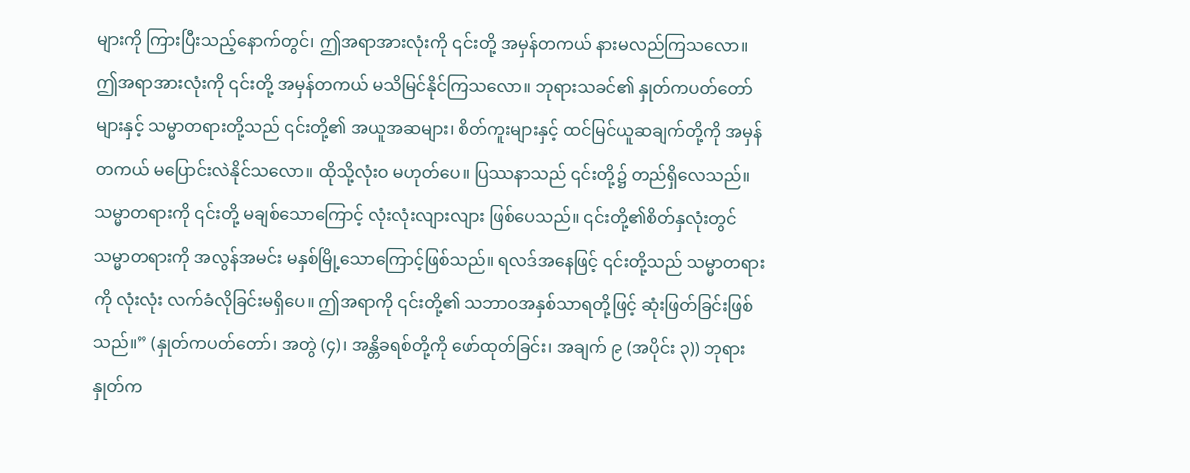များကို ကြားပြီးသည့်နောက်တွင်၊ ဤအရာအားလုံးကို ၎င်းတို့ အမှန်တကယ် နားမလည်ကြသလော။ ဤအရာအားလုံးကို ၎င်းတို့ အမှန်တကယ် မသိမြင်နိုင်ကြသလော။ ဘုရားသခင်၏ နှုတ်ကပတ်တော်များနှင့် သမ္မာတရားတို့သည် ၎င်းတို့၏ အယူအဆများ၊ စိတ်ကူးများနှင့် ထင်မြင်ယူဆချက်တို့ကို အမှန်တကယ် မပြောင်းလဲနိုင်သလော။ ထိုသို့လုံးဝ မဟုတ်ပေ။ ပြဿနာသည် ၎င်းတို့၌ တည်ရှိလေသည်။ သမ္မာတရားကို ၎င်းတို့ မချစ်သောကြောင့် လုံးလုံးလျားလျား ဖြစ်ပေသည်။ ၎င်းတို့၏စိတ်နှလုံးတွင် သမ္မာတရားကို အလွန်အမင်း မနှစ်မြို့သောကြောင့်ဖြစ်သည်။ ရလဒ်အနေဖြင့် ၎င်းတို့သည် သမ္မာတရားကို လုံးလုံး လက်ခံလိုခြင်းမရှိပေ။ ဤအရာကို ၎င်းတို့၏ သဘာဝအနှစ်သာရတို့ဖြင့် ဆုံးဖြတ်ခြင်းဖြစ်သည်။” (နှုတ်ကပတ်တော်၊ အတွဲ (၄)၊ အန္တိခရစ်တို့ကို ဖော်ထုတ်ခြင်း၊ အချက် ၉ (အပိုင်း ၃)) ဘုရားနှုတ်က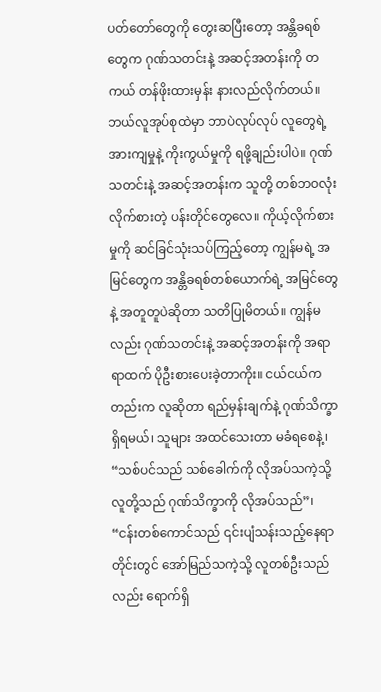ပတ်တော်တွေကို တွေးဆပြီးတော့ အန္တိခရစ်တွေက ဂုဏ်သတင်းနဲ့ အဆင့်အတန်းကို တကယ် တန်ဖိုးထားမှန်း နားလည်လိုက်တယ်။ ဘယ်လူအုပ်စုထဲမှာ ဘာပဲလုပ်လုပ် လူတွေရဲ့ အားကျမှုနဲ့ ကိုးကွယ်မှုကို ရဖို့ချည်းပါပဲ။ ဂုဏ်သတင်းနဲ့ အဆင့်အတန်းက သူတို့ တစ်ဘဝလုံး လိုက်စားတဲ့ ပန်းတိုင်တွေလေ။ ကိုယ့်လိုက်စားမှုကို ဆင်ခြင်သုံးသပ်ကြည့်တော့ ကျွန်မရဲ့ အမြင်တွေက အန္တိခရစ်တစ်ယောက်ရဲ့ အမြင်တွေနဲ့ အတူတူပဲဆိုတာ သတိပြုမိတယ်။ ကျွန်မလည်း ဂုဏ်သတင်းနဲ့ အဆင့်အတန်းကို အရာရာထက် ပိုဦးစားပေးခဲ့တာကိုး။ ငယ်ငယ်ကတည်းက လူဆိုတာ ရည်မှန်းချက်နဲ့ ဂုဏ်သိက္ခာ ရှိရမယ်၊ သူများ အထင်သေးတာ မခံရစေနဲ့၊ “သစ်ပင်သည် သစ်ခေါက်ကို လိုအပ်သကဲ့သို့ လူတို့သည် ဂုဏ်သိက္ခာကို လိုအပ်သည်”၊ “ငန်းတစ်ကောင်သည် ၎င်းပျံသန်းသည့်နေရာတိုင်းတွင် အော်မြည်သကဲ့သို့ လူတစ်ဦးသည်လည်း ရောက်ရှိ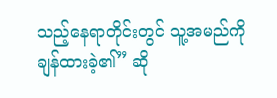သည့်နေရာတိုင်းတွင် သူ့အမည်ကို ချန်ထားခဲ့၏” ဆို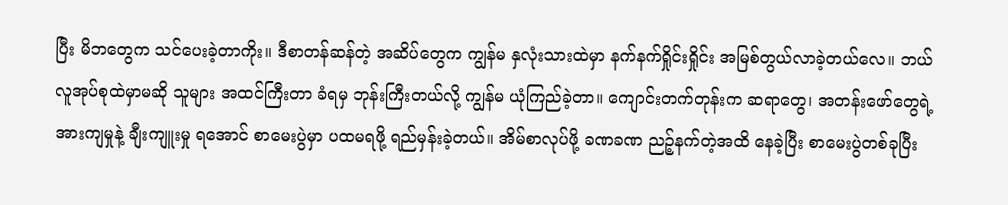ပြီး မိဘတွေက သင်ပေးခဲ့တာကိုး။ ဒီစာတန်ဆန်တဲ့ အဆိပ်တွေက ကျွန်မ နှလုံးသားထဲမှာ နက်နက်ရှိုင်းရှိုင်း အမြစ်တွယ်လာခဲ့တယ်လေ။ ဘယ်လူအုပ်စုထဲမှာမဆို သူများ အထင်ကြီးတာ ခံရမှ ဘုန်းကြီးတယ်လို့ ကျွန်မ ယုံကြည်ခဲ့တာ။ ကျောင်းတက်တုန်းက ဆရာတွေ၊ အတန်းဖော်တွေရဲ့ အားကျမှုနဲ့ ချီးကျူးမှု ရအောင် စာမေးပွဲမှာ ပထမရဖို့ ရည်မှန်းခဲ့တယ်။ အိမ်စာလုပ်ဖို့ ခဏခဏ ညဉ့်နက်တဲ့အထိ နေခဲ့ပြီး စာမေးပွဲတစ်ခုပြီး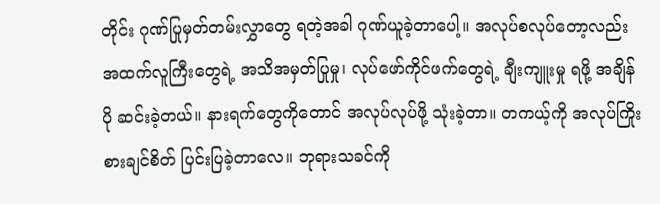တိုင်း ဂုဏ်ပြုမှတ်တမ်းလွှာတွေ ရတဲ့အခါ ဂုဏ်ယူခဲ့တာပေါ့။ အလုပ်စလုပ်တော့လည်း အထက်လူကြီးတွေရဲ့ အသိအမှတ်ပြုမှု၊ လုပ်ဖော်ကိုင်ဖက်တွေရဲ့ ချီးကျူးမှု ရဖို့ အချိန်ပို ဆင်းခဲ့တယ်။ နားရက်တွေကိုတောင် အလုပ်လုပ်ဖို့ သုံးခဲ့တာ။ တကယ့်ကို အလုပ်ကြိုးစားချင်စိတ် ပြင်းပြခဲ့တာလေ။ ဘုရားသခင်ကို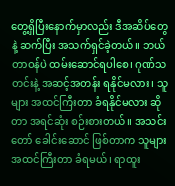တွေ့ရှိပြီးနောက်မှာလည်း ဒီအဆိပ်တွေနဲ့ ဆက်ပြီး အသက်ရှင်ခဲ့တယ်။ ဘယ်တာဝန်ပဲ ထမ်းဆောင်ရပါစေ၊ ဂုဏ်သတင်းနဲ့ အဆင့်အတန်း ရနိုင်မလား၊ သူများ အထင်ကြီးတာ ခံရနိုင်မလား ဆိုတာ အရင်ဆုံး စဉ်းစားတယ်။ အသင်းတော် ခေါင်းဆောင် ဖြစ်တာက သူများ အထင်ကြီးတာ ခံရမယ်၊ ရာထူး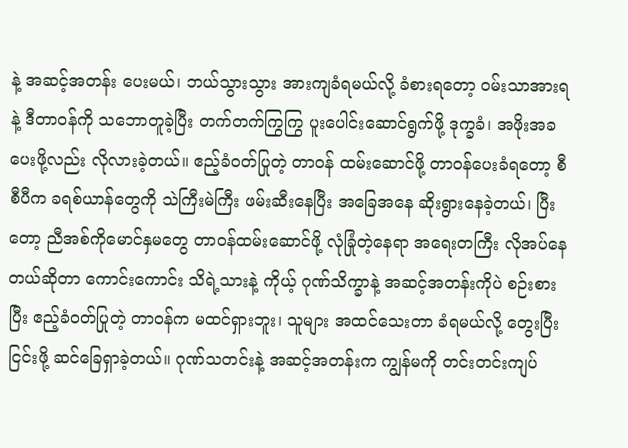နဲ့ အဆင့်အတန်း ပေးမယ်၊ ဘယ်သွားသွား အားကျခံရမယ်လို့ ခံစားရတော့ ဝမ်းသာအားရနဲ့ ဒီတာဝန်ကို သဘောတူခဲ့ပြီး တက်တက်ကြွကြွ ပူးပေါင်းဆောင်ရွက်ဖို့ ဒုက္ခခံ၊ အဖိုးအခ ပေးဖို့လည်း လိုလားခဲ့တယ်။ ဧည့်ခံဝတ်ပြုတဲ့ တာဝန် ထမ်းဆောင်ဖို့ တာဝန်ပေးခံရတော့ စီစီပီက ခရစ်ယာန်တွေကို သဲကြီးမဲကြီး ဖမ်းဆီးနေပြီး အခြေအနေ ဆိုးရွားနေခဲ့တယ်၊ ပြီးတော့ ညီအစ်ကိုမောင်နှမတွေ တာဝန်ထမ်းဆောင်ဖို့ လုံခြုံတဲ့နေရာ အရေးတကြီး လိုအပ်နေတယ်ဆိုတာ ကောင်းကောင်း သိရဲ့သားနဲ့ ကိုယ့် ဂုဏ်သိက္ခာနဲ့ အဆင့်အတန်းကိုပဲ စဉ်းစားပြီး ဧည့်ခံဝတ်ပြုတဲ့ တာဝန်က မထင်ရှားဘူး၊ သူများ အထင်သေးတာ ခံရမယ်လို့ တွေးပြီး ငြင်းဖို့ ဆင်ခြေရှာခဲ့တယ်။ ဂုဏ်သတင်းနဲ့ အဆင့်အတန်းက ကျွန်မကို တင်းတင်းကျပ်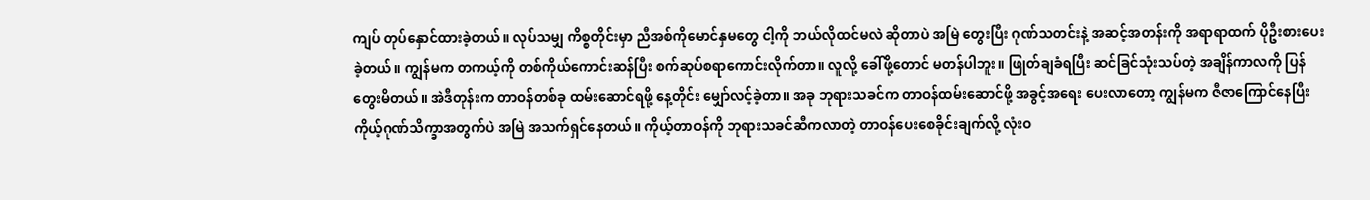ကျပ် တုပ်နှောင်ထားခဲ့တယ်။ လုပ်သမျှ ကိစ္စတိုင်းမှာ ညီအစ်ကိုမောင်နှမတွေ ငါ့ကို ဘယ်လိုထင်မလဲ ဆိုတာပဲ အမြဲ တွေးပြီး ဂုဏ်သတင်းနဲ့ အဆင့်အတန်းကို အရာရာထက် ပိုဦးစားပေးခဲ့တယ်။ ကျွန်မက တကယ့်ကို တစ်ကိုယ်ကောင်းဆန်ပြီး စက်ဆုပ်စရာကောင်းလိုက်တာ။ လူလို့ ခေါ်ဖို့တောင် မတန်ပါဘူး။ ဖြုတ်ချခံရပြီး ဆင်ခြင်သုံးသပ်တဲ့ အချိန်ကာလကို ပြန်တွေးမိတယ်။ အဲဒီတုန်းက တာဝန်တစ်ခု ထမ်းဆောင်ရဖို့ နေ့တိုင်း မျှော်လင့်ခဲ့တာ။ အခု ဘုရားသခင်က တာဝန်ထမ်းဆောင်ဖို့ အခွင့်အရေး ပေးလာတော့ ကျွန်မက ဇီဇာကြောင်နေပြီး ကိုယ့်ဂုဏ်သိက္ခာအတွက်ပဲ အမြဲ အသက်ရှင်နေတယ်။ ကိုယ့်တာဝန်ကို ဘုရားသခင်ဆီကလာတဲ့ တာဝန်ပေးစေခိုင်းချက်လို့ လုံးဝ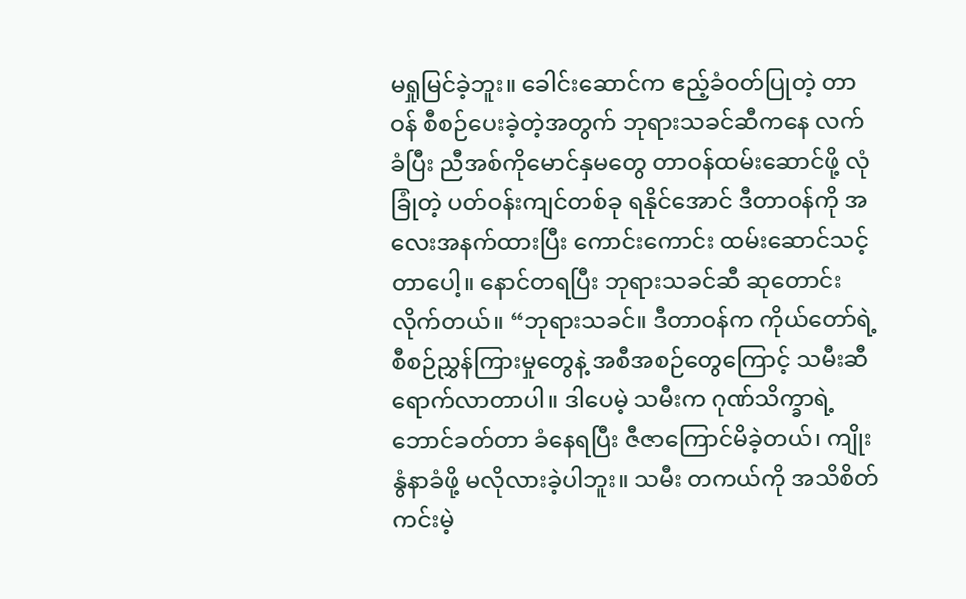မရှုမြင်ခဲ့ဘူး။ ခေါင်းဆောင်က ဧည့်ခံဝတ်ပြုတဲ့ တာဝန် စီစဉ်ပေးခဲ့တဲ့အတွက် ဘုရားသခင်ဆီကနေ လက်ခံပြီး ညီအစ်ကိုမောင်နှမတွေ တာဝန်ထမ်းဆောင်ဖို့ လုံခြုံတဲ့ ပတ်ဝန်းကျင်တစ်ခု ရနိုင်အောင် ဒီတာဝန်ကို အလေးအနက်ထားပြီး ကောင်းကောင်း ထမ်းဆောင်သင့်တာပေါ့။ နောင်တရပြီး ဘုရားသခင်ဆီ ဆုတောင်းလိုက်တယ်။ “ဘုရားသခင်။ ဒီတာဝန်က ကိုယ်တော်ရဲ့ စီစဉ်ညွှန်ကြားမှုတွေနဲ့ အစီအစဉ်တွေကြောင့် သမီးဆီ ရောက်လာတာပါ။ ဒါပေမဲ့ သမီးက ဂုဏ်သိက္ခာရဲ့ ဘောင်ခတ်တာ ခံနေရပြီး ဇီဇာကြောင်မိခဲ့တယ်၊ ကျိုးနွံနာခံဖို့ မလိုလားခဲ့ပါဘူး။ သမီး တကယ်ကို အသိစိတ် ကင်းမဲ့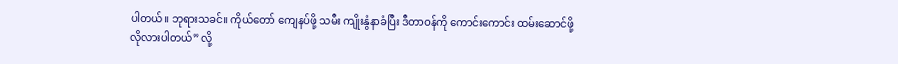ပါတယ်။ ဘုရားသခင်။ ကိုယ်တော် ကျေနပ်ဖို့ သမီး ကျိုးနွံနာခံပြီး ဒီတာဝန်ကို ကောင်းကောင်း ထမ်းဆောင်ဖို့ လိုလားပါတယ်” လို့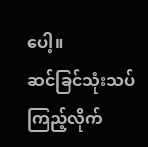ပေါ့။
ဆင်ခြင်သုံးသပ်ကြည့်လိုက်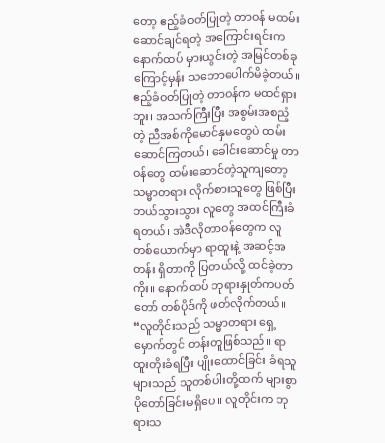တော့ ဧည့်ခံဝတ်ပြုတဲ့ တာဝန် မထမ်းဆောင်ချင်ရတဲ့ အကြောင်းရင်းက နောက်ထပ် မှားယွင်းတဲ့ အမြင်တစ်ခုကြောင့်မှန်း သဘောပေါက်မိခဲ့တယ်။ ဧည့်ခံဝတ်ပြုတဲ့ တာဝန်က မထင်ရှားဘူး၊ အသက်ကြီးပြီး အစွမ်းအစညံ့တဲ့ ညီအစ်ကိုမောင်နှမတွေပဲ ထမ်းဆောင်ကြတယ်၊ ခေါင်းဆောင်မှု တာဝန်တွေ ထမ်းဆောင်တဲ့သူကျတော့ သမ္မာတရား လိုက်စားသူတွေ ဖြစ်ပြီး ဘယ်သွားသွား လူတွေ အထင်ကြီးခံရတယ်၊ အဲဒီလိုတာဝန်တွေက လူတစ်ယောက်မှာ ရာထူးနဲ့ အဆင့်အတန်း ရှိတာကို ပြတယ်လို့ ထင်ခဲ့တာကိုး။ နောက်ထပ် ဘုရားနှုတ်ကပတ်တော် တစ်ပိုဒ်ကို ဖတ်လိုက်တယ်။ “လူတိုင်းသည် သမ္မာတရား ရှေ့မှောက်တွင် တန်းတူဖြစ်သည်။ ရာထူးတိုးခံရပြီး ပျိုးထောင်ခြင်း ခံရသူများသည် သူတစ်ပါးတို့ထက် များစွာ ပိုတော်ခြင်းမရှိပေ။ လူတိုင်းက ဘုရားသ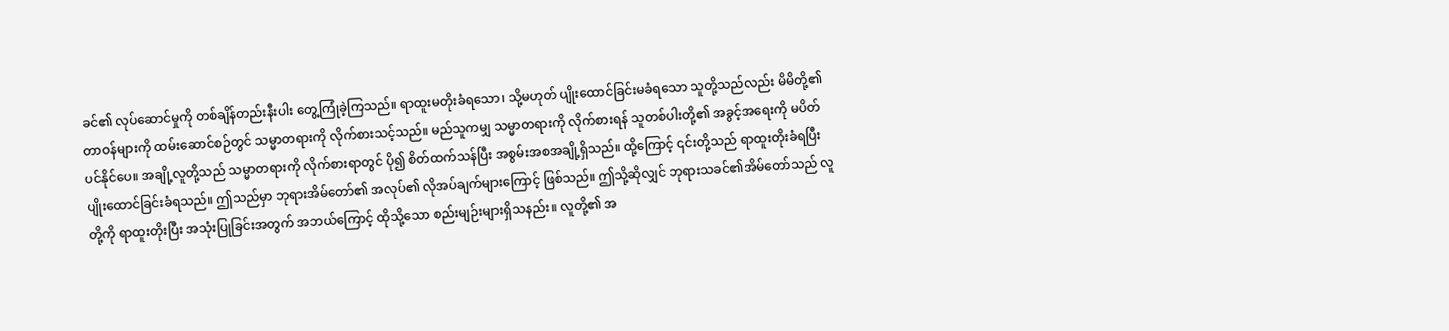ခင်၏ လုပ်ဆောင်မှုကို တစ်ချိန်တည်းနီးပါး တွေ့ကြုံခဲ့ကြသည်။ ရာထူးမတိုးခံရသော၊ သို့မဟုတ် ပျိုးထောင်ခြင်းမခံရသော သူတို့သည်လည်း မိမိတို့၏ တာဝန်များကို ထမ်းဆောင်စဉ်တွင် သမ္မာတရားကို လိုက်စားသင့်သည်။ မည်သူကမျှ သမ္မာတရားကို လိုက်စားရန် သူတစ်ပါးတို့၏ အခွင့်အရေးကို မပိတ်ပင်နိုင်ပေ။ အချို့လူတို့သည် သမ္မာတရားကို လိုက်စားရာတွင် ပို၍ စိတ်ထက်သန်ပြီး အစွမ်းအစအချို့ရှိသည်။ ထို့ကြောင့် ၎င်းတို့သည် ရာထူးတိုးခံရပြီး ပျိုးထောင်ခြင်းခံရသည်။ ဤသည်မှာ ဘုရားအိမ်တော်၏ အလုပ်၏ လိုအပ်ချက်များကြောင့် ဖြစ်သည်။ ဤသို့ဆိုလျှင် ဘုရားသခင်၏အိမ်တော်သည် လူတို့ကို ရာထူးတိုးပြီး အသုံးပြုခြင်းအတွက် အဘယ်ကြောင့် ထိုသို့သော စည်းမျဉ်းများရှိသနည်း။ လူတို့၏ အ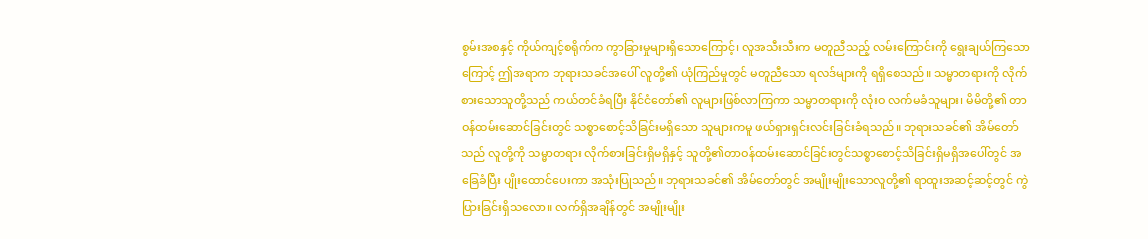စွမ်းအစနှင့် ကိုယ်ကျင့်စရိုက်က ကွာခြားမှုများရှိသောကြောင့်၊ လူအသီးသီးက မတူညီသည့် လမ်းကြောင်းကို ရွေးချယ်ကြသောကြောင့် ဤအရာက ဘုရားသခင်အပေါ် လူတို့၏ ယုံကြည်မှုတွင် မတူညီသော ရလဒ်များကို ရရှိစေသည်။ သမ္မာတရားကို လိုက်စားသောသူတို့သည် ကယ်တင်ခံရပြီး နိုင်ငံတော်၏ လူများဖြစ်လာကြကာ သမ္မာတရားကို လုံးဝ လက်မခံသူများ၊ မိမိတို့၏ တာဝန်ထမ်းဆောင်ခြင်းတွင် သစ္စာစောင့်သိခြင်းမရှိသော သူများကမူ ဖယ်ရှားရှင်းလင်းခြင်းခံရသည်။ ဘုရားသခင်၏ အိမ်တော်သည် လူတို့ကို သမ္မာတရား လိုက်စားခြင်းရှိမရှိနှင့် သူတို့၏တာဝန်ထမ်းဆောင်ခြင်းတွင်သစ္စာစောင့်သိခြင်းရှိမရှိအပေါ်တွင် အခြေခံပြီး ပျိုးထောင်ပေးကာ အသုံးပြုသည်။ ဘုရားသခင်၏ အိမ်တော်တွင် အမျိုးမျိုးသောလူတို့၏ ရာထူးအဆင့်ဆင့်တွင် ကွဲပြားခြင်းရှိသလော။ လက်ရှိအချိန်တွင် အမျိုးမျိုး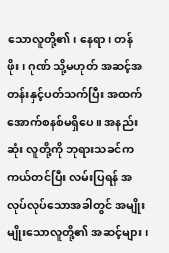သောလူတို့၏၊ နေရာ၊ တန်ဖိုး၊ ဂုဏ် သို့မဟုတ် အဆင့်အတန်းနှင့်ပတ်သက်ပြီး အထက်အောက်စနစ်မရှိပေ။ အနည်းဆုံး လူတို့ကို ဘုရားသခင်က ကယ်တင်ပြီး လမ်းပြရန် အလုပ်လုပ်သောအခါတွင် အမျိုးမျိုးသောလူတို့၏ အဆင့်များ၊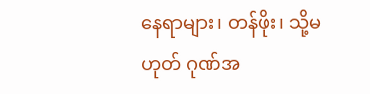နေရာများ၊ တန်ဖိုး၊ သို့မဟုတ် ဂုဏ်အ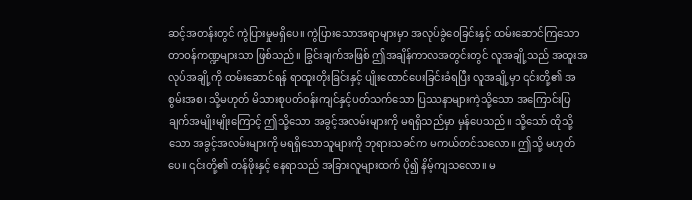ဆင့်အတန်းတွင် ကွဲပြားမှုမရှိပေ။ ကွဲပြားသောအရာများမှာ အလုပ်ခွဲဝေခြင်းနှင့် ထမ်းဆောင်ကြသော တာဝန်ကဏ္ဍများသာ ဖြစ်သည်။ ခြွင်းချက်အဖြစ် ဤအချိန်ကာလအတွင်းတွင် လူအချို့သည် အထူးအလုပ်အချို့ကို ထမ်းဆောင်ရန် ရာထူးတိုးခြင်းနှင့် ပျိုးထောင်ပေးခြင်းခံရပြီး လူအချို့မှာ ၎င်းတို့၏ အစွမ်းအစ၊ သို့မဟုတ် မိသားစုပတ်ဝန်းကျင်နှင့်ပတ်သက်သော ပြဿနာများကဲ့သို့သော အကြောင်းပြချက်အမျိုးမျိုးကြောင့် ဤသို့သော အခွင့်အလမ်းများကို မရရှိသည်မှာ မှန်ပေသည်။ သို့သော် ထိုသို့သော အခွင့်အလမ်းများကို မရရှိသောသူများကို ဘုရားသခင်က မကယ်တင်သလော။ ဤသို့ မဟုတ်ပေ။ ၎င်းတို့၏ တန်ဖိုးနှင့် နေရာသည် အခြားလူများထက် ပို၍ နိမ့်ကျသလော။ မ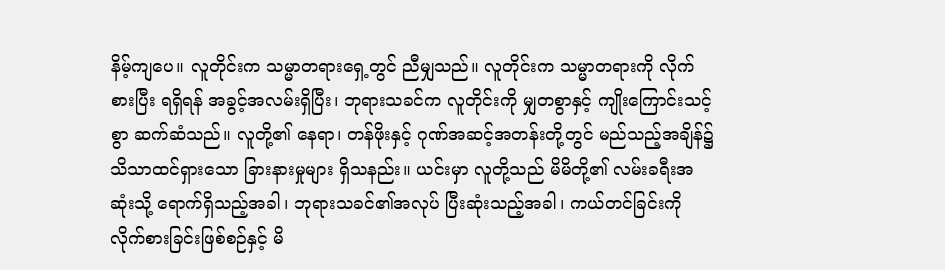နိမ့်ကျပေ။ လူတိုင်းက သမ္မာတရားရှေ့တွင် ညီမျှသည်။ လူတိုင်းက သမ္မာတရားကို လိုက်စားပြီး ရရှိရန် အခွင့်အလမ်းရှိပြီး၊ ဘုရားသခင်က လူတိုင်းကို မျှတစွာနှင့် ကျိုးကြောင်းသင့်စွာ ဆက်ဆံသည်။ လူတို့၏ နေရာ၊ တန်ဖိုးနှင့် ဂုဏ်အဆင့်အတန်းတို့တွင် မည်သည့်အချိန်၌ သိသာထင်ရှားသော ခြားနားမှုများ ရှိသနည်း။ ယင်းမှာ လူတို့သည် မိမိတို့၏ လမ်းခရီးအဆုံးသို့ ရောက်ရှိသည့်အခါ၊ ဘုရားသခင်၏အလုပ် ပြီးဆုံးသည့်အခါ၊ ကယ်တင်ခြင်းကို လိုက်စားခြင်းဖြစ်စဉ်နှင့် မိ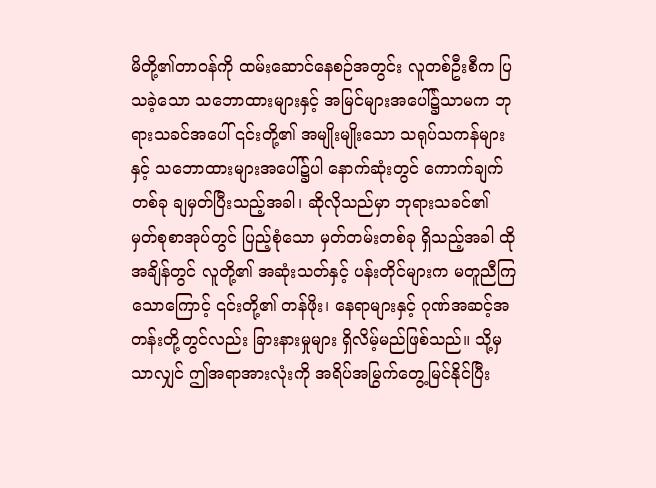မိတို့၏တာဝန်ကို ထမ်းဆောင်နေစဉ်အတွင်း လူတစ်ဦးစီက ပြသခဲ့သော သဘောထားများနှင့် အမြင်များအပေါ်၌သာမက ဘုရားသခင်အပေါ် ၎င်းတို့၏ အမျိုးမျိုးသော သရုပ်သကန်များနှင့် သဘောထားများအပေါ်၌ပါ နောက်ဆုံးတွင် ကောက်ချက်တစ်ခု ချမှတ်ပြီးသည့်အခါ၊ ဆိုလိုသည်မှာ ဘုရားသခင်၏ မှတ်စုစာအုပ်တွင် ပြည့်စုံသော မှတ်တမ်းတစ်ခု ရှိသည့်အခါ ထိုအချိန်တွင် လူတို့၏ အဆုံးသတ်နှင့် ပန်းတိုင်များက မတူညီကြသောကြောင့် ၎င်းတို့၏ တန်ဖိုး၊ နေရာများနှင့် ဂုဏ်အဆင့်အတန်းတို့တွင်လည်း ခြားနားမှုများ ရှိလိမ့်မည်ဖြစ်သည်။ သို့မှသာလျှင် ဤအရာအားလုံးကို အရိပ်အမြွက်တွေ့မြင်နိုင်ပြီး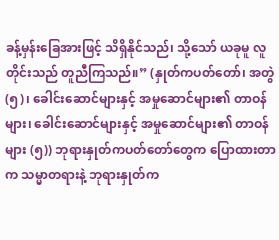ခန့်မှန်းခြေအားဖြင့် သိရှိနိုင်သည်၊ သို့သော် ယခုမူ လူတိုင်းသည် တူညီကြသည်။” (နှုတ်ကပတ်တော်၊ အတွဲ (၅)၊ ခေါင်းဆောင်များနှင့် အမှုဆောင်များ၏ တာဝန်များ၊ ခေါင်းဆောင်များနှင့် အမှုဆောင်များ၏ တာဝန်များ (၅)) ဘုရားနှုတ်ကပတ်တော်တွေက ပြောထားတာက သမ္မာတရားနဲ့ ဘုရားနှုတ်က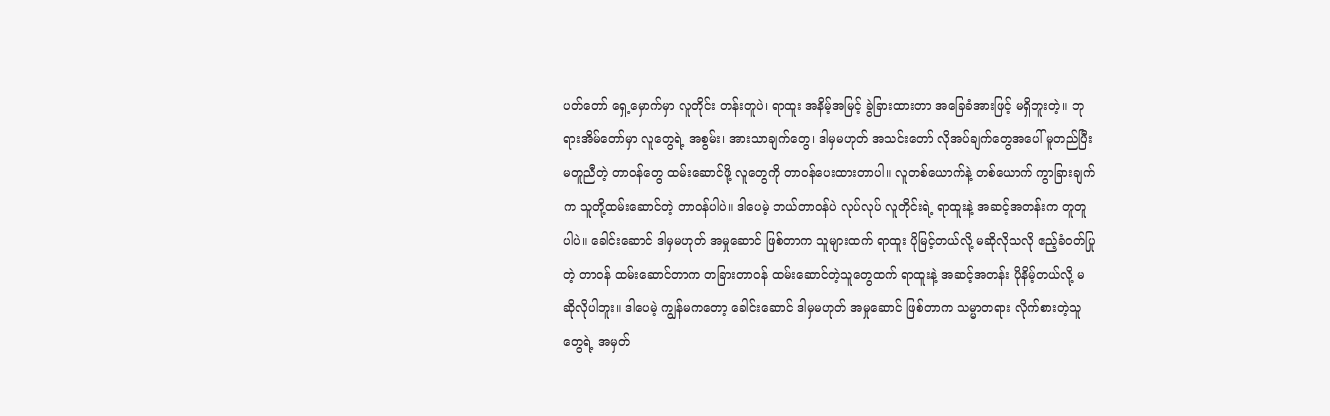ပတ်တော် ရှေ့မှောက်မှာ လူတိုင်း တန်းတူပဲ၊ ရာထူး အနိမ့်အမြင့် ခွဲခြားထားတာ အခြေခံအားဖြင့် မရှိဘူးတဲ့။ ဘုရားအိမ်တော်မှာ လူတွေရဲ့ အစွမ်း၊ အားသာချက်တွေ၊ ဒါမှမဟုတ် အသင်းတော် လိုအပ်ချက်တွေအပေါ် မူတည်ပြီး မတူညီတဲ့ တာဝန်တွေ ထမ်းဆောင်ဖို့ လူတွေကို တာဝန်ပေးထားတာပါ။ လူတစ်ယောက်နဲ့ တစ်ယောက် ကွာခြားချက်က သူတို့ထမ်းဆောင်တဲ့ တာဝန်ပါပဲ။ ဒါပေမဲ့ ဘယ်တာဝန်ပဲ လုပ်လုပ် လူတိုင်းရဲ့ ရာထူးနဲ့ အဆင့်အတန်းက တူတူပါပဲ။ ခေါင်းဆောင် ဒါမှမဟုတ် အမှုဆောင် ဖြစ်တာက သူများထက် ရာထူး ပိုမြင့်တယ်လို့ မဆိုလိုသလို ဧည့်ခံဝတ်ပြုတဲ့ တာဝန် ထမ်းဆောင်တာက တခြားတာဝန် ထမ်းဆောင်တဲ့သူတွေထက် ရာထူးနဲ့ အဆင့်အတန်း ပိုနိမ့်တယ်လို့ မဆိုလိုပါဘူး။ ဒါပေမဲ့ ကျွန်မကတော့ ခေါင်းဆောင် ဒါမှမဟုတ် အမှုဆောင် ဖြစ်တာက သမ္မာတရား လိုက်စားတဲ့သူတွေရဲ့ အမှတ်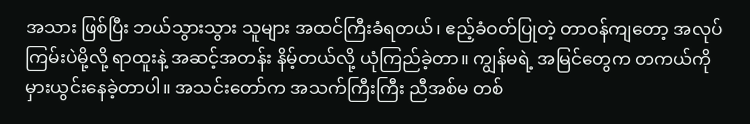အသား ဖြစ်ပြီး ဘယ်သွားသွား သူများ အထင်ကြီးခံရတယ်၊ ဧည့်ခံဝတ်ပြုတဲ့ တာဝန်ကျတော့ အလုပ်ကြမ်းပဲမို့လို့ ရာထူးနဲ့ အဆင့်အတန်း နိမ့်တယ်လို့ ယုံကြည်ခဲ့တာ။ ကျွန်မရဲ့ အမြင်တွေက တကယ်ကို မှားယွင်းနေခဲ့တာပါ။ အသင်းတော်က အသက်ကြီးကြီး ညီအစ်မ တစ်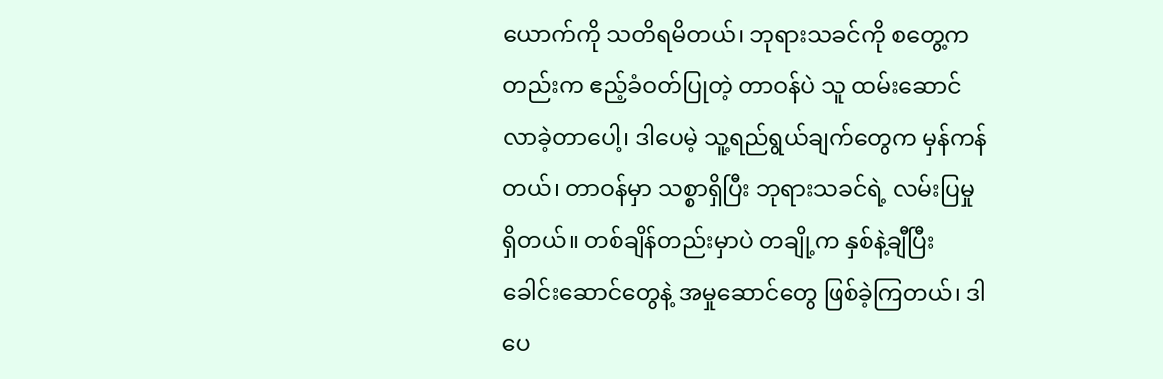ယောက်ကို သတိရမိတယ်၊ ဘုရားသခင်ကို စတွေ့ကတည်းက ဧည့်ခံဝတ်ပြုတဲ့ တာဝန်ပဲ သူ ထမ်းဆောင်လာခဲ့တာပေါ့၊ ဒါပေမဲ့ သူ့ရည်ရွယ်ချက်တွေက မှန်ကန်တယ်၊ တာဝန်မှာ သစ္စာရှိပြီး ဘုရားသခင်ရဲ့ လမ်းပြမှု ရှိတယ်။ တစ်ချိန်တည်းမှာပဲ တချို့က နှစ်နဲ့ချီပြီး ခေါင်းဆောင်တွေနဲ့ အမှုဆောင်တွေ ဖြစ်ခဲ့ကြတယ်၊ ဒါပေ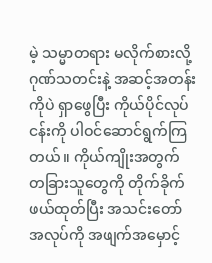မဲ့ သမ္မာတရား မလိုက်စားလို့ ဂုဏ်သတင်းနဲ့ အဆင့်အတန်းကိုပဲ ရှာဖွေပြီး ကိုယ်ပိုင်လုပ်ငန်းကို ပါဝင်ဆောင်ရွက်ကြတယ်။ ကိုယ်ကျိုးအတွက် တခြားသူတွေကို တိုက်ခိုက်ဖယ်ထုတ်ပြီး အသင်းတော် အလုပ်ကို အဖျက်အမှောင့်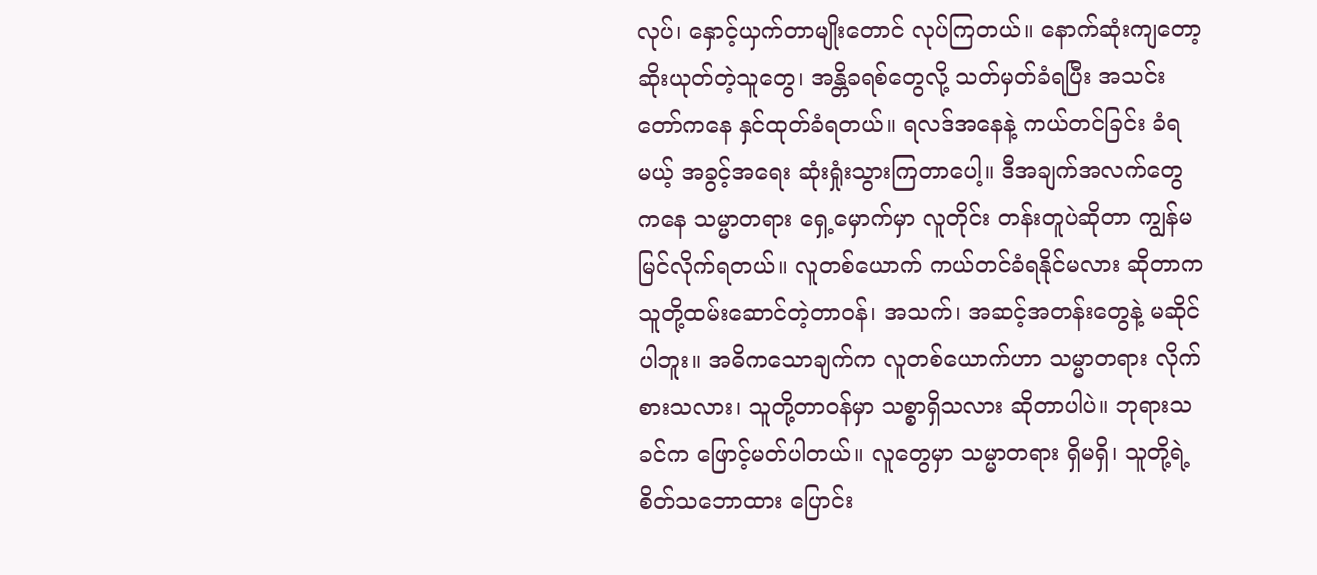လုပ်၊ နှောင့်ယှက်တာမျိုးတောင် လုပ်ကြတယ်။ နောက်ဆုံးကျတော့ ဆိုးယုတ်တဲ့သူတွေ၊ အန္တိခရစ်တွေလို့ သတ်မှတ်ခံရပြီး အသင်းတော်ကနေ နှင်ထုတ်ခံရတယ်။ ရလဒ်အနေနဲ့ ကယ်တင်ခြင်း ခံရမယ့် အခွင့်အရေး ဆုံးရှုံးသွားကြတာပေါ့။ ဒီအချက်အလက်တွေကနေ သမ္မာတရား ရှေ့မှောက်မှာ လူတိုင်း တန်းတူပဲဆိုတာ ကျွန်မ မြင်လိုက်ရတယ်။ လူတစ်ယောက် ကယ်တင်ခံရနိုင်မလား ဆိုတာက သူတို့ထမ်းဆောင်တဲ့တာဝန်၊ အသက်၊ အဆင့်အတန်းတွေနဲ့ မဆိုင်ပါဘူး။ အဓိကသောချက်က လူတစ်ယောက်ဟာ သမ္မာတရား လိုက်စားသလား၊ သူတို့တာဝန်မှာ သစ္စာရှိသလား ဆိုတာပါပဲ။ ဘုရားသခင်က ဖြောင့်မတ်ပါတယ်။ လူတွေမှာ သမ္မာတရား ရှိမရှိ၊ သူတို့ရဲ့ စိတ်သဘောထား ပြောင်း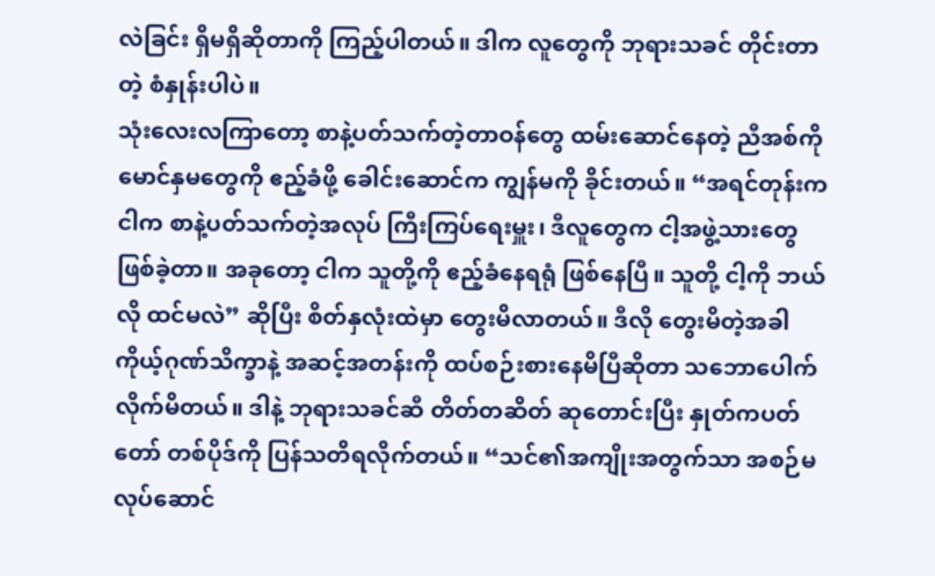လဲခြင်း ရှိမရှိဆိုတာကို ကြည့်ပါတယ်။ ဒါက လူတွေကို ဘုရားသခင် တိုင်းတာတဲ့ စံနှုန်းပါပဲ။
သုံးလေးလကြာတော့ စာနဲ့ပတ်သက်တဲ့တာဝန်တွေ ထမ်းဆောင်နေတဲ့ ညီအစ်ကိုမောင်နှမတွေကို ဧည့်ခံဖို့ ခေါင်းဆောင်က ကျွန်မကို ခိုင်းတယ်။ “အရင်တုန်းက ငါက စာနဲ့ပတ်သက်တဲ့အလုပ် ကြီးကြပ်ရေးမှူး၊ ဒီလူတွေက ငါ့အဖွဲ့သားတွေ ဖြစ်ခဲ့တာ။ အခုတော့ ငါက သူတို့ကို ဧည့်ခံနေရရုံ ဖြစ်နေပြီ။ သူတို့ ငါ့ကို ဘယ်လို ထင်မလဲ” ဆိုပြီး စိတ်နှလုံးထဲမှာ တွေးမိလာတယ်။ ဒီလို တွေးမိတဲ့အခါ ကိုယ့်ဂုဏ်သိက္ခာနဲ့ အဆင့်အတန်းကို ထပ်စဉ်းစားနေမိပြီဆိုတာ သဘောပေါက်လိုက်မိတယ်။ ဒါနဲ့ ဘုရားသခင်ဆီ တိတ်တဆိတ် ဆုတောင်းပြီး နှုတ်ကပတ်တော် တစ်ပိုဒ်ကို ပြန်သတိရလိုက်တယ်။ “သင်၏အကျိုးအတွက်သာ အစဉ်မလုပ်ဆောင်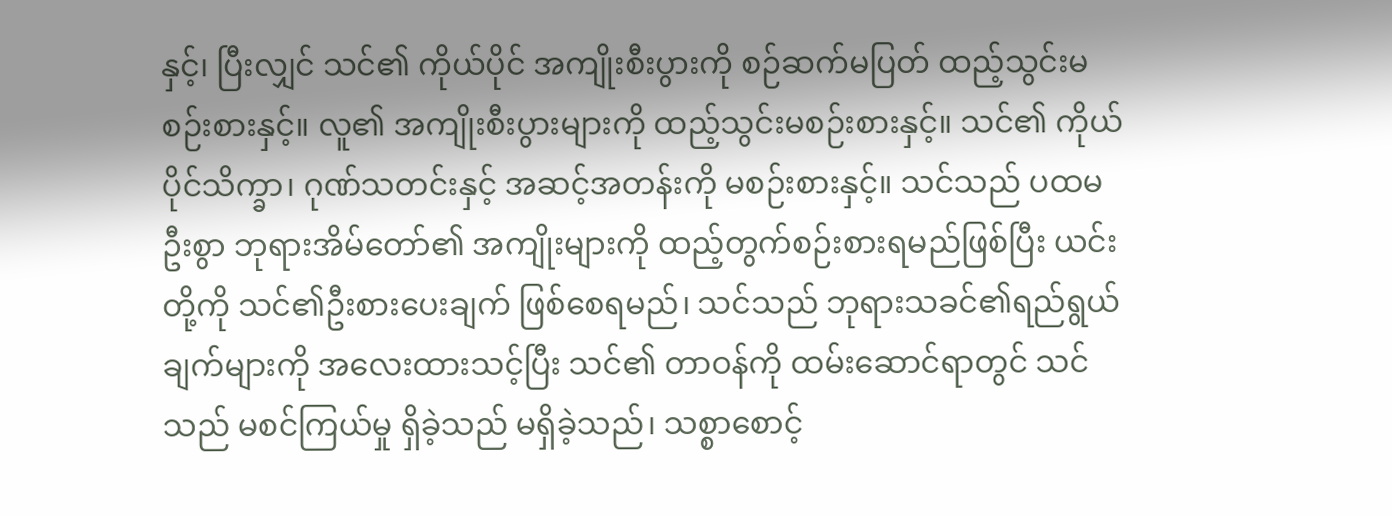နှင့်၊ ပြီးလျှင် သင်၏ ကိုယ်ပိုင် အကျိုးစီးပွားကို စဉ်ဆက်မပြတ် ထည့်သွင်းမစဉ်းစားနှင့်။ လူ၏ အကျိုးစီးပွားများကို ထည့်သွင်းမစဉ်းစားနှင့်။ သင်၏ ကိုယ်ပိုင်သိက္ခာ၊ ဂုဏ်သတင်းနှင့် အဆင့်အတန်းကို မစဉ်းစားနှင့်။ သင်သည် ပထမဦးစွာ ဘုရားအိမ်တော်၏ အကျိုးများကို ထည့်တွက်စဉ်းစားရမည်ဖြစ်ပြီး ယင်းတို့ကို သင်၏ဦးစားပေးချက် ဖြစ်စေရမည်၊ သင်သည် ဘုရားသခင်၏ရည်ရွယ်ချက်များကို အလေးထားသင့်ပြီး သင်၏ တာဝန်ကို ထမ်းဆောင်ရာတွင် သင်သည် မစင်ကြယ်မှု ရှိခဲ့သည် မရှိခဲ့သည်၊ သစ္စာစောင့်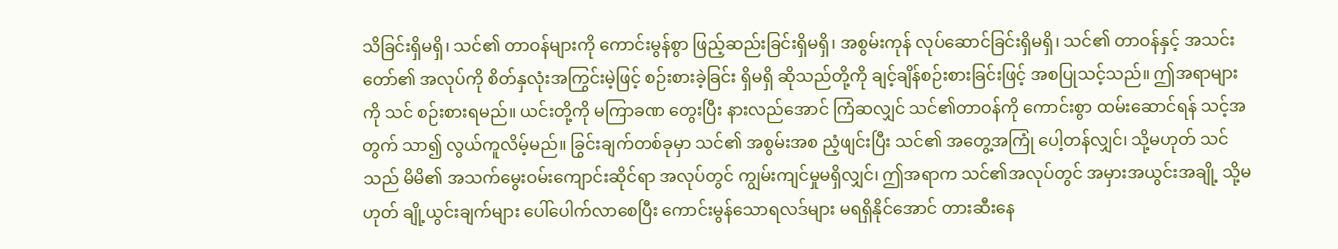သိခြင်းရှိမရှိ၊ သင်၏ တာဝန်များကို ကောင်းမွန်စွာ ဖြည့်ဆည်းခြင်းရှိမရှိ၊ အစွမ်းကုန် လုပ်ဆောင်ခြင်းရှိမရှိ၊ သင်၏ တာဝန်နှင့် အသင်းတော်၏ အလုပ်ကို စိတ်နှလုံးအကြွင်းမဲ့ဖြင့် စဉ်းစားခဲ့ခြင်း ရှိမရှိ ဆိုသည်တို့ကို ချင့်ချိန်စဉ်းစားခြင်းဖြင့် အစပြုသင့်သည်။ ဤအရာများကို သင် စဉ်းစားရမည်။ ယင်းတို့ကို မကြာခဏ တွေးပြီး နားလည်အောင် ကြံဆလျှင် သင်၏တာဝန်ကို ကောင်းစွာ ထမ်းဆောင်ရန် သင့်အတွက် သာ၍ လွယ်ကူလိမ့်မည်။ ခြွင်းချက်တစ်ခုမှာ သင်၏ အစွမ်းအစ ညံ့ဖျင်းပြီး သင်၏ အတွေ့အကြုံ ပေါ့တန်လျှင်၊ သို့မဟုတ် သင်သည် မိမိ၏ အသက်မွေးဝမ်းကျောင်းဆိုင်ရာ အလုပ်တွင် ကျွမ်းကျင်မှုမရှိလျှင်၊ ဤအရာက သင်၏အလုပ်တွင် အမှားအယွင်းအချို့ သို့မဟုတ် ချို့ယွင်းချက်များ ပေါ်ပေါက်လာစေပြီး ကောင်းမွန်သောရလဒ်များ မရရှိနိုင်အောင် တားဆီးနေ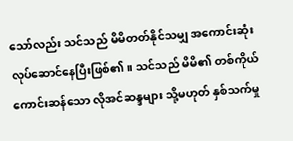သော်လည်း သင်သည် မိမိတတ်နိုင်သမျှ အကောင်းဆုံး လုပ်ဆောင်နေပြီးဖြစ်၏။ သင်သည် မိမိ၏ တစ်ကိုယ်ကောင်းဆန်သော လိုအင်ဆန္ဒများ သို့မဟုတ် နှစ်သက်မှု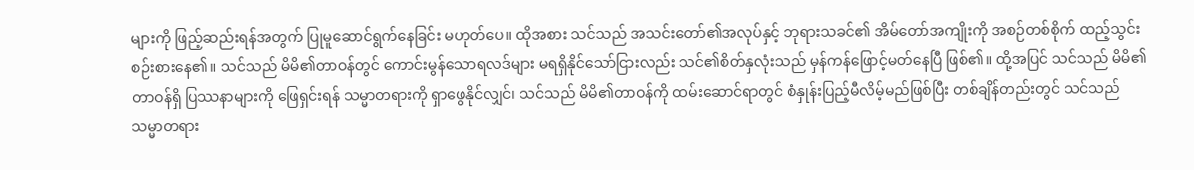များကို ဖြည့်ဆည်းရန်အတွက် ပြုမူဆောင်ရွက်နေခြင်း မဟုတ်ပေ။ ထိုအစား သင်သည် အသင်းတော်၏အလုပ်နှင့် ဘုရားသခင်၏ အိမ်တော်အကျိုးကို အစဉ်တစ်စိုက် ထည့်သွင်းစဉ်းစားနေ၏။ သင်သည် မိမိ၏တာဝန်တွင် ကောင်းမွန်သောရလဒ်များ မရရှိနိုင်သော်ငြားလည်း သင်၏စိတ်နှလုံးသည် မှန်ကန်ဖြောင့်မတ်နေပြီ ဖြစ်၏။ ထို့အပြင် သင်သည် မိမိ၏တာဝန်ရှိ ပြဿနာများကို ဖြေရှင်းရန် သမ္မာတရားကို ရှာဖွေနိုင်လျှင်၊ သင်သည် မိမိ၏တာဝန်ကို ထမ်းဆောင်ရာတွင် စံနှုန်းပြည့်မီလိမ့်မည်ဖြစ်ပြီး တစ်ချိန်တည်းတွင် သင်သည် သမ္မာတရား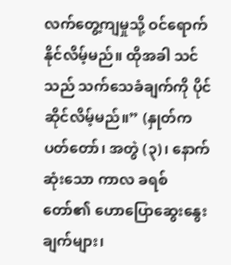လက်တွေ့ကျမှုသို့ ဝင်ရောက်နိုင်လိမ့်မည်။ ထိုအခါ သင်သည် သက်သေခံချက်ကို ပိုင်ဆိုင်လိမ့်မည်။” (နှုတ်ကပတ်တော်၊ အတွဲ (၃)၊ နောက်ဆုံးသော ကာလ ခရစ်တော်၏ ဟောပြောဆွေးနွေးချက်များ၊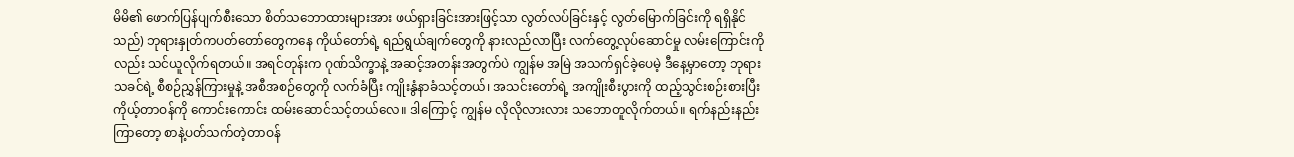မိမိ၏ ဖောက်ပြန်ပျက်စီးသော စိတ်သဘောထားများအား ဖယ်ရှားခြင်းအားဖြင့်သာ လွတ်လပ်ခြင်းနှင့် လွတ်မြောက်ခြင်းကို ရရှိနိုင်သည်) ဘုရားနှုတ်ကပတ်တော်တွေကနေ ကိုယ်တော်ရဲ့ ရည်ရွယ်ချက်တွေကို နားလည်လာပြီး လက်တွေ့လုပ်ဆောင်မှု လမ်းကြောင်းကိုလည်း သင်ယူလိုက်ရတယ်။ အရင်တုန်းက ဂုဏ်သိက္ခာနဲ့ အဆင့်အတန်းအတွက်ပဲ ကျွန်မ အမြဲ အသက်ရှင်ခဲ့ပေမဲ့ ဒီနေ့မှာတော့ ဘုရားသခင်ရဲ့ စီစဉ်ညွှန်ကြားမှုနဲ့ အစီအစဉ်တွေကို လက်ခံပြီး ကျိုးနွံနာခံသင့်တယ်၊ အသင်းတော်ရဲ့ အကျိုးစီးပွားကို ထည့်သွင်းစဉ်းစားပြီး ကိုယ့်တာဝန်ကို ကောင်းကောင်း ထမ်းဆောင်သင့်တယ်လေ။ ဒါကြောင့် ကျွန်မ လိုလိုလားလား သဘောတူလိုက်တယ်။ ရက်နည်းနည်းကြာတော့ စာနဲ့ပတ်သက်တဲ့တာဝန်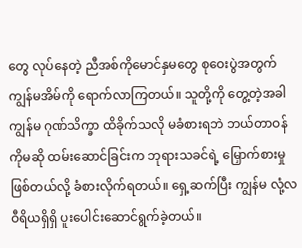တွေ လုပ်နေတဲ့ ညီအစ်ကိုမောင်နှမတွေ စုဝေးပွဲအတွက် ကျွန်မအိမ်ကို ရောက်လာကြတယ်။ သူတို့ကို တွေ့တဲ့အခါ ကျွန်မ ဂုဏ်သိက္ခာ ထိခိုက်သလို မခံစားရဘဲ ဘယ်တာဝန်ကိုမဆို ထမ်းဆောင်ခြင်းက ဘုရားသခင်ရဲ့ မြှောက်စားမှု ဖြစ်တယ်လို့ ခံစားလိုက်ရတယ်။ ရှေ့ဆက်ပြီး ကျွန်မ လုံ့လဝီရိယရှိရှိ ပူးပေါင်းဆောင်ရွက်ခဲ့တယ်။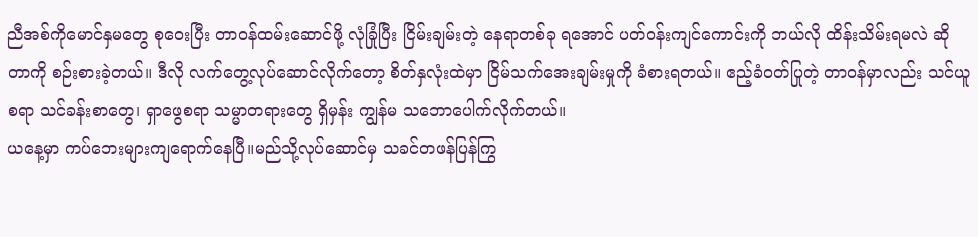ညီအစ်ကိုမောင်နှမတွေ စုဝေးပြီး တာဝန်ထမ်းဆောင်ဖို့ လုံခြုံပြီး ငြိမ်းချမ်းတဲ့ နေရာတစ်ခု ရအောင် ပတ်ဝန်းကျင်ကောင်းကို ဘယ်လို ထိန်းသိမ်းရမလဲ ဆိုတာကို စဉ်းစားခဲ့တယ်။ ဒီလို လက်တွေ့လုပ်ဆောင်လိုက်တော့ စိတ်နှလုံးထဲမှာ ငြိမ်သက်အေးချမ်းမှုကို ခံစားရတယ်။ ဧည့်ခံဝတ်ပြုတဲ့ တာဝန်မှာလည်း သင်ယူစရာ သင်ခန်းစာတွေ၊ ရှာဖွေစရာ သမ္မာတရားတွေ ရှိမှန်း ကျွန်မ သဘောပေါက်လိုက်တယ်။
ယနေ့မှာ ကပ်ဘေးများကျရောက်နေပြီ။မည်သို့လုပ်ဆောင်မှ သခင်တဖန်ပြန်ကြွ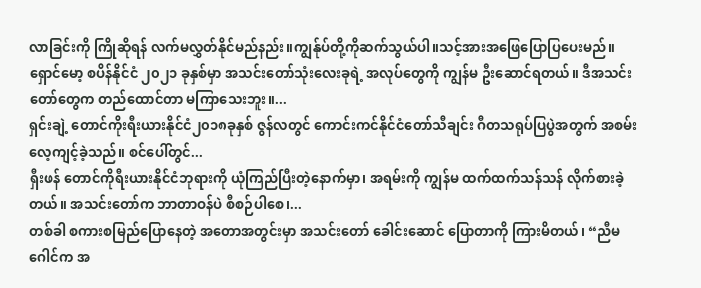လာခြင်းကို ကြိုဆိုရန် လက်မလွှတ်နိုင်မည်နည်း။ကျွန်ုပ်တို့ကိုဆက်သွယ်ပါ။သင့်အားအဖြေပြောပြပေးမည်။
ရှောင်မော့ စပိန်နိုင်ငံ ၂၀၂၁ ခုနှစ်မှာ အသင်းတော်သုံးလေးခုရဲ့ အလုပ်တွေကို ကျွန်မ ဦးဆောင်ရတယ်။ ဒီအသင်းတော်တွေက တည်ထောင်တာ မကြာသေးဘူး။...
ရှင်းချဲ့ တောင်ကိုးရီးယားနိုင်ငံ၂၀၁၈ခုနှစ် ဇွန်လတွင် ကောင်းကင်နိုင်ငံတော်သီချင်း ဂီတသရုပ်ပြပွဲအတွက် အစမ်းလေ့ကျင့်ခဲ့သည်။ စင်ပေါ်တွင်...
ရှီးဖန် တောင်ကိုရီးယားနိုင်ငံဘုရားကို ယုံကြည်ပြီးတဲ့နောက်မှာ၊ အရမ်းကို ကျွန်မ ထက်ထက်သန်သန် လိုက်စားခဲ့တယ်။ အသင်းတော်က ဘာတာဝန်ပဲ စီစဉ်ပါစေ၊...
တစ်ခါ စကားစမြည်ပြောနေတဲ့ အတောအတွင်းမှာ အသင်းတော် ခေါင်းဆောင် ပြောတာကို ကြားမိတယ်၊ “ညီမ ဂေါင်က အ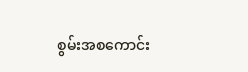စွမ်းအစကောင်း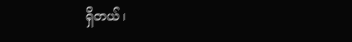ရှိတယ်၊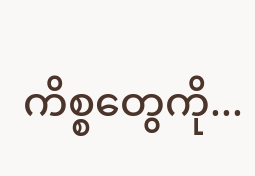ကိစ္စတွေကို...